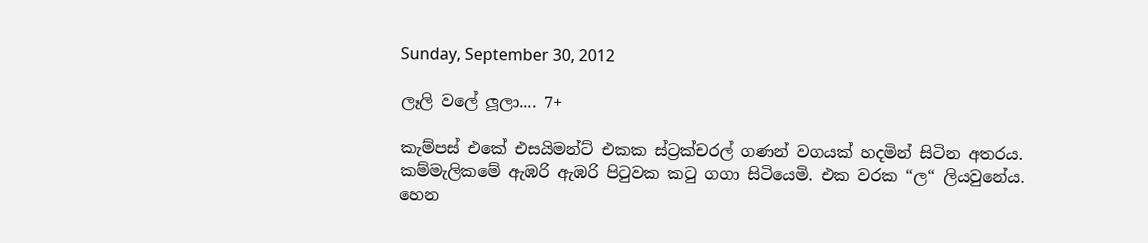Sunday, September 30, 2012

ලෑලි වලේ ලූලා.... 7+

කැම්පස් එකේ එසයිමන්ට් එකක ස්ට්‍රක්චරල් ගණන් වගයක් හදමින් සිටින අතරය. කම්මැලිකමේ ඇඹරි ඇඹරි පිටුවක කටු ගගා සිටියෙමි. එක වරක “ල“ ලියවුනේය. හෙන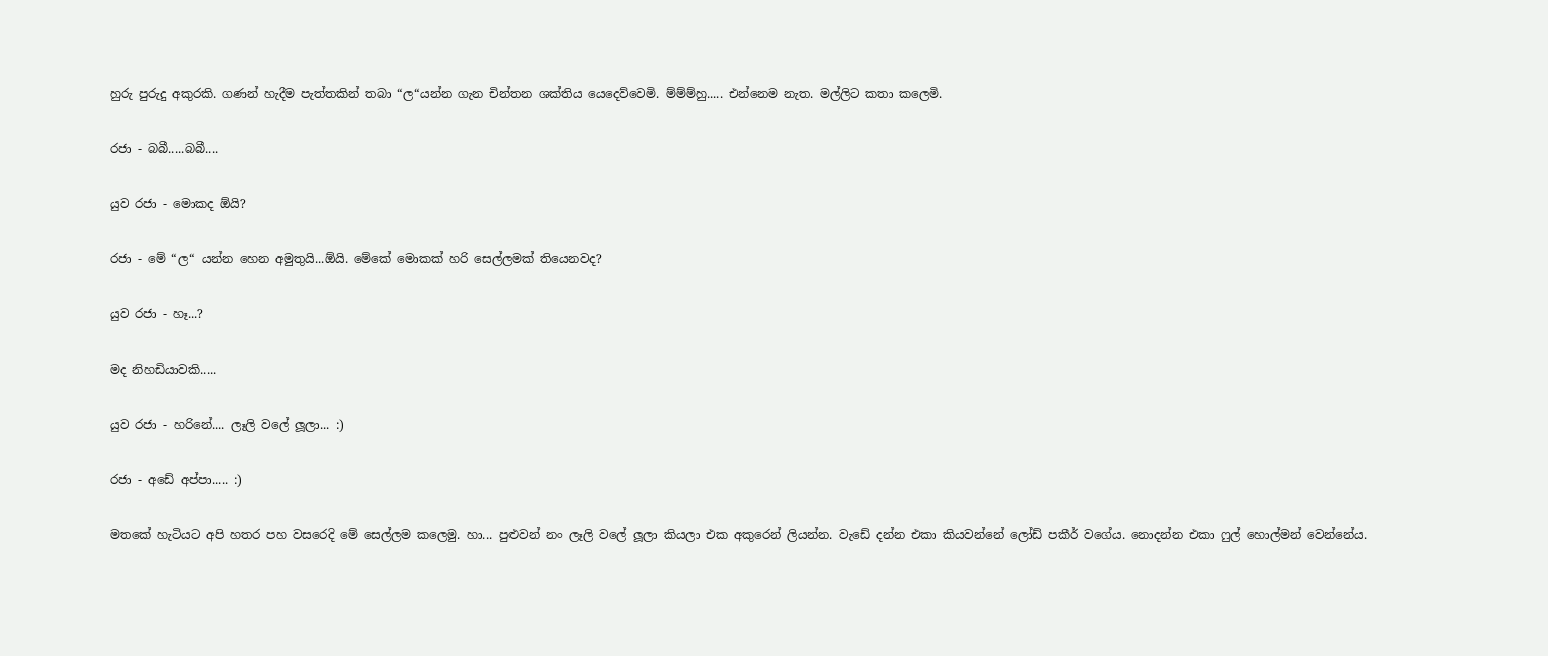හුරු පුරුදු අකුරකි. ගණන් හැදීම පැත්තකින් තබා “ල“යන්න ගැන චින්තන ශක්තිය යෙදෙව්වෙමි. ම්ම්ම්හු..... එන්නෙම නැත. මල්ලිට කතා කලෙමි.

රජා - බබී.....බබී....

යුව රජා - මොකද ඕයි?

රජා - මේ “ල“ යන්න හෙන අමුතුයි...ඕයි. මේකේ මොකක් හරි සෙල්ලමක් තියෙනවද?

යුව රජා - හෑ...?

මද නිහඩියාවකි.....

යුව රජා - හරිනේ.... ලෑලි වලේ ලූලා... :)

රජා - අඩේ අප්පා..... :)

මතකේ හැටියට අපි හතර පහ වසරෙදි මේ සෙල්ලම කලෙමු. හා... පුළුවන් නං ලෑලි වලේ ලූලා කියලා එක අකුරෙන් ලියන්න. වැඩේ දන්න එකා කියවන්නේ ලෝඩ් පකීර් වගේය. නොදන්න එකා ෆුල් හොල්මන් වෙන්නේය.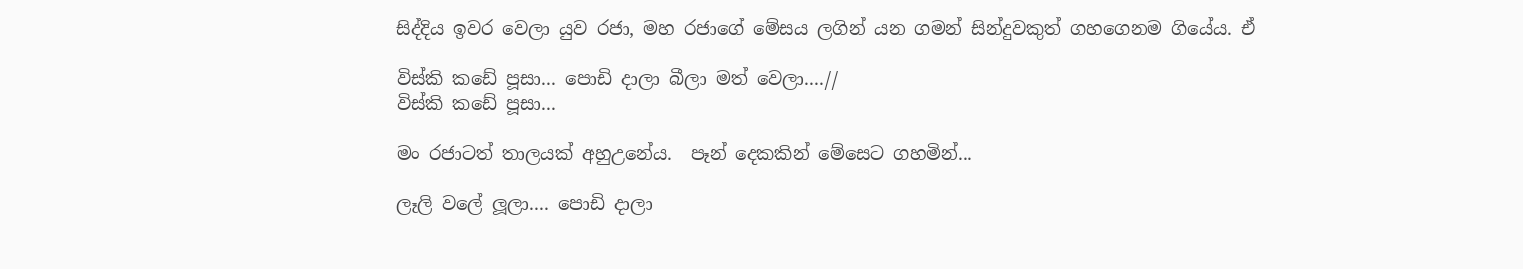සිද්දිය ඉවර වෙලා යුව රජා, මහ රජාගේ මේසය ලගින් යන ගමන් සින්දුවකුත් ගහගෙනම ගියේය. ඒ

විස්කි කඩේ පූසා... පොඩි දාලා බීලා මත් වෙලා....//
විස්කි කඩේ පූසා...

මං රජාටත් තාලයක් අහුඋනේය.  පෑන් දෙකකින් මේසෙට ගහමින්...

ලෑලි වලේ ලූලා.... පොඩි දාලා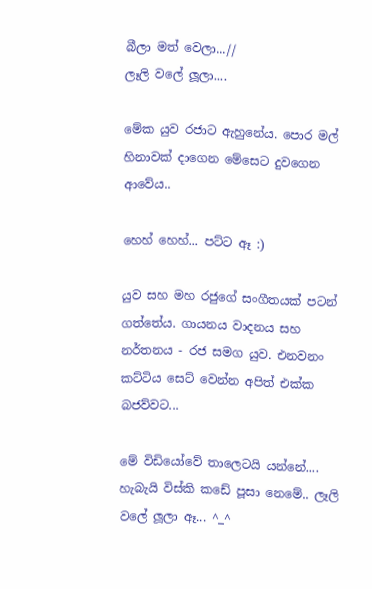බීලා මත් වෙලා...//
ලෑලි වලේ ලූලා....

මේක යුව රජාට ඇහුනේය. පොර මල් හිනාවක් දාගෙන මේසෙට දුවගෙන ආවේය..

හෙහ් හෙහ්... පට්ට ඈ :)

යුව සහ මහ රජුගේ සංගීතයක් පටන් ගත්තේය. ගායනය වාදනය සහ නර්තනය - රජ සමග යුව. එනවනං කට්ටිය සෙට් වෙන්න අපිත් එක්ක බජව්වට...

මේ විඩියෝවේ තාලෙටයි යන්නේ.... හැබැයි විස්කි කඩේ පූසා නෙමේ.. ලෑලි වලේ ලූලා ඈ... ^_^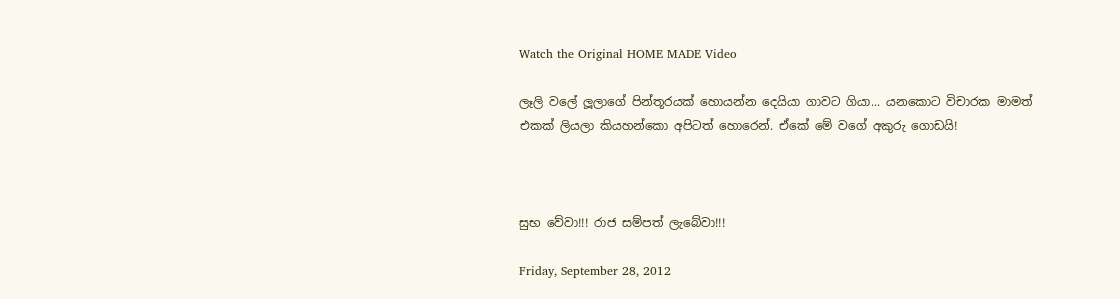Watch the Original HOME MADE Video

ලෑලි වලේ ලූලාගේ පින්තූරයක් හොයන්න දෙයියා ගාවට ගියා... යනකොට විචාරක මාමත් එකක් ලියලා කියහන්කො අපිටත් හොරෙන්. ඒකේ මේ වගේ අකුරු ගොඩයි!



සුභ වේවා!!! රාජ සම්පත් ලැබේවා!!!

Friday, September 28, 2012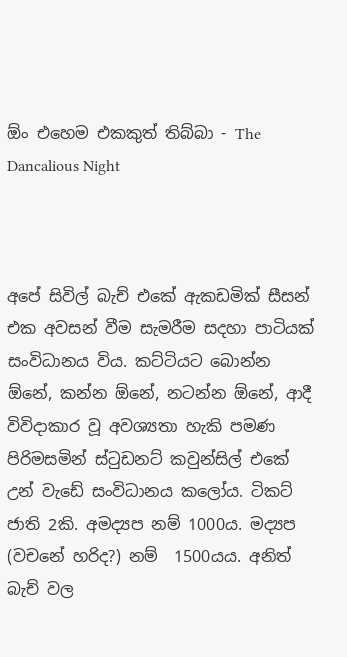ඕං එහෙම එකකුත් තිබ්බා - The Dancalious Night



අපේ සිවිල් බැච් එකේ ඇකඩමික් සීසන් එක අවසන් වීම සැමරීම සදහා පාටියක් සංවිධානය විය. කට්ටියට බොන්න ඕනේ, කන්න ඕනේ, නටන්න ඕනේ, ආදී විවිදාකාර වූ අවශ්‍යතා හැකි පමණ පිරිමසමින් ස්ටුඩනට් කවුන්සිල් එකේ උන් වැඩේ සංවිධානය කලෝය. ටිකට් ජාති 2කි. අමද්‍යප නම් 1000ය. මද්‍යප (වචනේ හරිද?) නම්  1500යය. අනිත් බැච් වල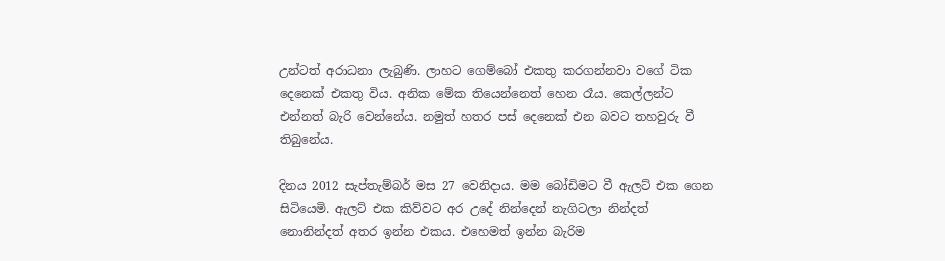උන්ටත් අරාධනා ලැබුණි. ලාහට ගෙම්බෝ එකතු කරගන්නවා වගේ ටික දෙනෙක් එකතු විය. අනික මේක තියෙන්නෙත් හෙන රෑය. කෙල්ලන්ට එන්නත් බැරි වෙන්නේය. නමුත් හතර පස් දෙනෙක් එන බවට තහවුරු වී තිබුනේය.

දිනය 2012 සැප්තැම්බර් මස 27 වෙනිදාය. මම බෝඩිමට වී ඇලට් එක ගෙන සිටියෙමි. ඇලට් එක කිව්වට අර උදේ නින්දෙන් නැගිටලා නින්දත් නොනින්දත් අතර ඉන්න එකය. එහෙමත් ඉන්න බැරිම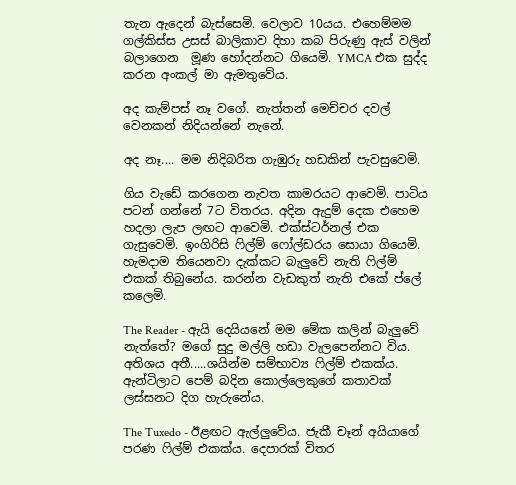තැන ඇදෙන් බැස්සෙමි. වෙලාව 10යය. එහෙම්මම ගල්කිස්ස උසස් බාලිකාව දිහා කබ පිරුණු ඇස් වලින් බලාගෙන  මූණ හෝදන්නට ගියෙමි. YMCA එක සුද්ද කරන අංකල් මා ඇමතුවේය.

අද කැම්පස් නෑ වගේ. නැත්තන් මෙච්චර දවල් වෙනකන් නිදියන්නේ නැනේ.

අද නෑ.... මම නිදිබරිත ගැඹුරු හඩකින් පැවසුවෙමි.

ගිය වැඩේ කරගෙන නැවත කාමරයට ආවෙමි. පාටිය පටන් ගන්නේ 7ට විතරය. අදින ඇදුම් දෙක එහෙම හදලා ලැප ලඟට ආවෙමි. එක්ස්ටර්නල් එක ගැසුවෙමි. ඉංගිරිසි ෆිල්ම් ෆෝල්ඩරය සොයා ගියෙමි. හැමදාම තියෙනවා දැක්කට බැලුවේ නැති ෆිල්ම් එකක් තිබුනේය. කරන්න වැඩකුත් නැති එකේ ප්ලේ කලෙමි.

The Reader - ඇයි දෙයියනේ මම මේක කලින් බැලුවේ නැත්තේ? මගේ සුදු මල්ලි හඩා වැලපෙන්නට විය. අතිශය අතී.....ශයින්ම සම්භාව්‍ය ෆිල්ම් එකක්ය. ඇන්ටිලාට පෙම් බදින කොල්ලෙකුගේ කතාවක් ලස්සනට දිග හැරුනේය.

The Tuxedo - ඊළඟට ඇල්ලුවේය. ජැකී චෑන් අයියාගේ පරණ ෆිල්ම් එකක්ය. දෙපාරක් විතර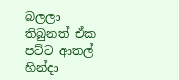බලලා තිබුනත් ඒක පට්ට ආතල් හින්දා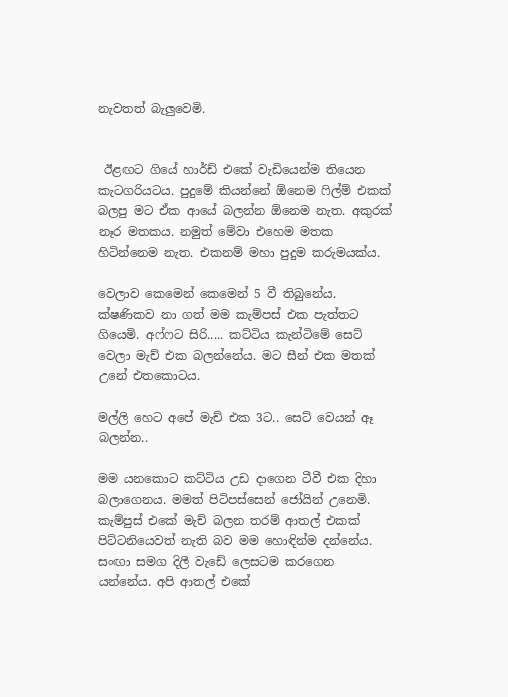නැවතත් බැලුවෙමි.


 ඊළඟට ගියේ හාර්ඩ් එකේ වැඩියෙන්ම තියෙන කැටගරියටය. පුදුමේ කියන්නේ ඕනෙම ෆිල්ම් එකක් බලපු මට ඒක ආයේ බලන්න ඕනෙම නැත. අකුරක් නෑර මතකය. නමුත් මේවා එහෙම මතක හිටින්නෙම නැත. එකනම් මහා පුදුම කරුමයක්ය.

වෙලාව කෙමෙන් කෙමෙන් 5 වී තිබුනේය. ක්ෂණිකව නා ගත් මම කැම්පස් එක පැත්තට ගියෙමි. අෆ්ෆට සිරි..... කට්ටිය කැන්ටිමේ සෙට් වෙලා මැච් එක බලන්නේය. මට සීන් එක මතක් උනේ එතකොටය.

මල්ලි හෙට අපේ මැච් එක 3ට.. සෙට් වෙයන් ඈ බලන්න..

මම යනකොට කට්ටිය උඩ දාගෙන ටීවී එක දිහා බලාගෙනය. මමත් පිටිපස්සෙන් ජෝයින් උනෙමි. කැම්පුස් එකේ මැච් බලන තරම් ආතල් එකක් පිට්ටනියෙවත් නැති බව මම හොඳින්ම දන්නේය. සංඟා සමග දිලී වැඩේ ලෙසටම කරගෙන යන්නේය. අපි ආතල් එකේ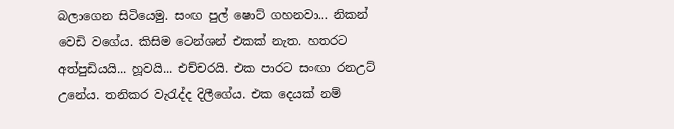බලාගෙන සිටියෙමු. සංඟ පුල් ෂොට් ගහනවා... නිකන් වෙඩි වගේය. කිසිම ටෙන්ශන් එකක් නැත. හතරට අත්පුඩියයි... හූවයි... එච්චරයි. එක පාරට සංඟා රනඋට් උනේය. තනිකර වැරැද්ද දිලීගේය. එක දෙයක් නම්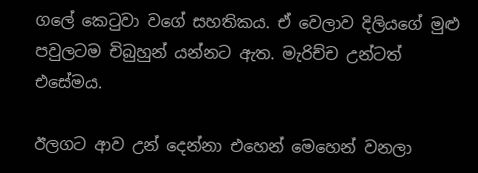ගලේ කෙටුවා වගේ සහතිකය. ඒ වෙලාව දිලියගේ මුළු පවුලටම චිබුහුන් යන්නට ඇත. මැරිච්ච උන්ටත් එසේමය.

ඊලගට ආව උන් දෙන්නා එහෙන් මෙහෙන් වනලා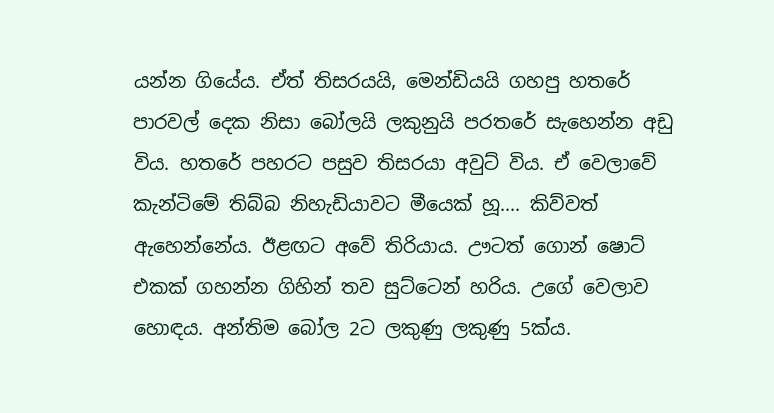යන්න ගියේය. ඒත් තිසරයයි, මෙන්ඩියයි ගහපු හතරේ පාරවල් දෙක නිසා බෝලයි ලකුනුයි පරතරේ සැහෙන්න අඩු විය. හතරේ පහරට පසුව තිසරයා අවුට් විය. ඒ වෙලාවේ කැන්ටිමේ තිබ්බ නිහැඩියාවට මීයෙක් හූ.... කිව්වත් ඇහෙන්නේය. ඊළඟට අවේ තිරියාය. ඌටත් ගොන් ෂොට් එකක් ගහන්න ගිහින් තව සුට්ටෙන් හරිය. උගේ වෙලාව හොඳය. අන්තිම බෝල 2ට ලකුණු ලකුණු 5ක්ය.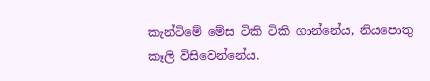කැන්ටිමේ මේස ටිකි ටිකි ගාන්නේය, නියපොතු කෑලි විසිවෙන්නේය.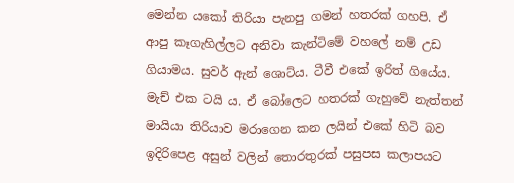මෙන්න යකෝ තිරියා පැනපු ගමන් හතරක් ගහපි. ඒ ආපු කෑගැහිල්ලට අනිවා කැන්ටිමේ වහලේ නම් උඩ ගියාමය. සුවර් ඇන් ශොට්ය. ටීවී එකේ ඉරිත් ගියේය. මැච් එක ටයි ය. ඒ බෝලෙට හතරක් ගැහුවේ නැත්තන් මායියා තිරියාව මරාගෙන කන ලයින් එකේ හිටි බව ඉදිරිපෙළ අසුන් වලින් තොරතුරක් පසුපස කලාපයට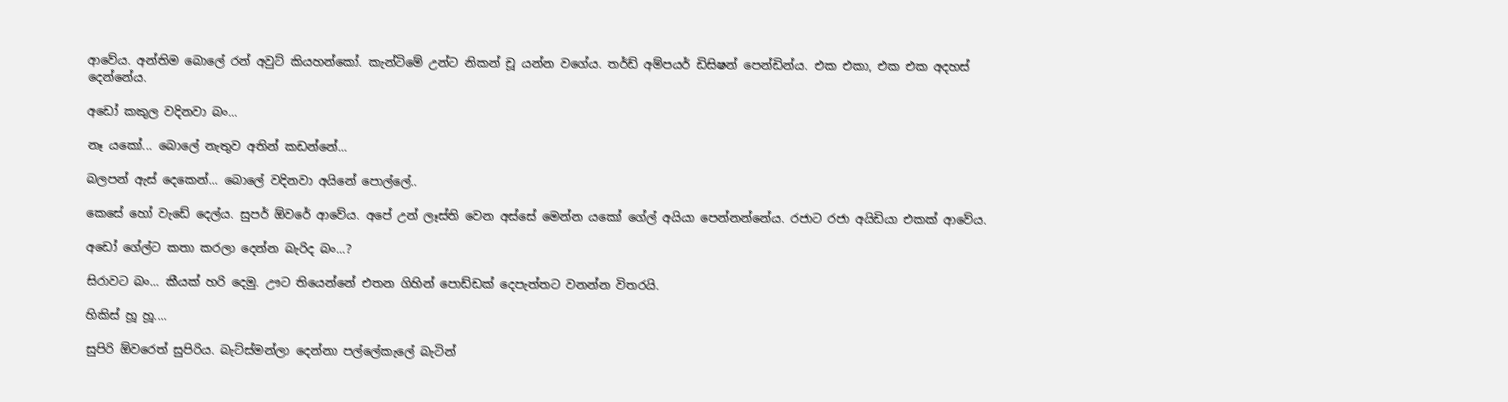ආවේය. අන්තිම බොලේ රන් අවුට් කියහන්කෝ. කැන්ටිමේ උන්ට නිකන් චූ යන්න වගේය. තර්ඩ් අම්පයර් ඩිසිෂන් පෙන්ඩින්ය. එක එකා, එක එක අදහස් දෙන්නේය.

අඩෝ කකුල වදිනවා බං...

නෑ යකෝ... බොලේ නැතුව අතින් කඩන්නේ...

බලපන් ඇස් දෙකෙන්... බොලේ වදිනවා අයිනේ පොල්ලේ..

කෙසේ හෝ වැඩේ දෙල්ය. සුපර් ඕවරේ ආවේය. අපේ උන් ලෑස්ති වෙන අස්සේ මෙන්න යකෝ ගේල් අයියා පෙන්නන්නේය. රජාට රජා අයිඩියා එකක් ආවේය.

අඩෝ ගේල්ට කතා කරලා දෙන්න බැරිද බං...?

සිරාවට බං... කීයක් හරි දෙමු. ඌට තියෙන්නේ එතන ගිහින් පොඩ්ඩක් දෙපැත්තට වනන්න විතරයි.

හිකිස් හූ හූ....

සුපිරි ඕවරෙත් සුපිරිය. බැට්ස්මන්ලා දෙන්නා පල්ලේකැලේ බැටින්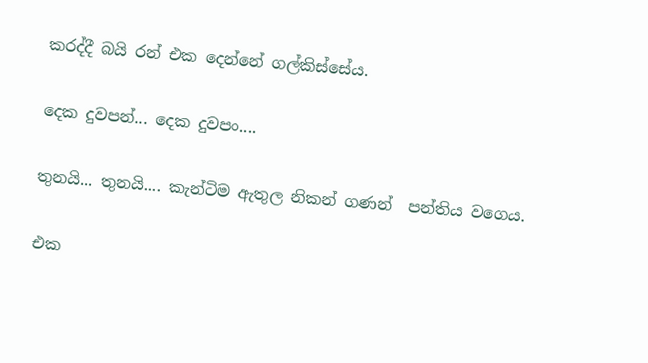කරද්දී බයි රන් එක දෙන්නේ ගල්කිස්සේය.

දෙක දුවපන්... දෙක දුවපං....

තුනයි... තුනයි.... කැන්ටිම ඇතුල නිකන් ගණන්  පන්තිය වගෙය.

එක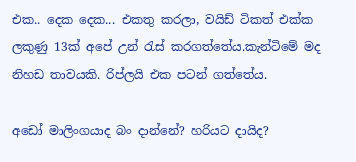එක.. දෙක දෙක... එකතු කරලා, වයිඩ් ටිකත් එක්ක ලකුණු 13ක් අපේ උන් රැස් කරගත්තේය.කැන්ටිමේ මද නිහඩ තාවයකි. රිප්ලයි එක පටන් ගත්තේය.

අඩෝ මාලිංගයාද බං දාන්නේ? හරියට දායිද?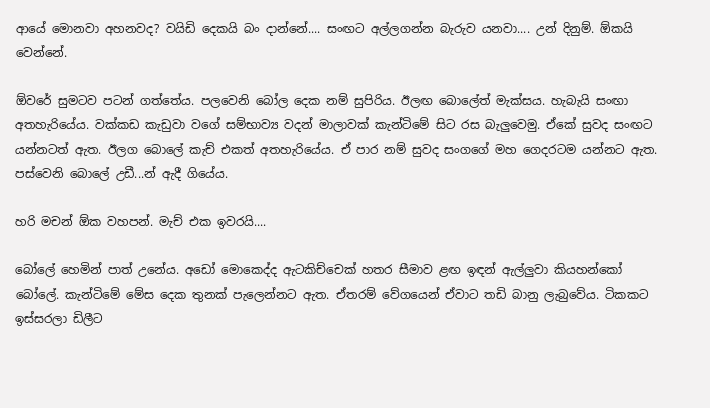ආයේ මොනවා අහනවද? වයිඩි දෙකයි බං දාන්නේ.... සංඟට අල්ලගන්න බැරුව යනවා.... උන් දිනුම්. ඕකයි වෙන්නේ.

ඕවරේ සුමටව පටන් ගත්තේය. පලවෙනි බෝල දෙක නම් සුපිරිය. ඊලඟ බොලේත් මැක්සය. හැබැයි සංඟා අතහැරියේය. වක්කඩ කැඩුවා වගේ සම්භාව්‍ය වදන් මාලාවක් කැන්ටිමේ සිට රස බැලුවෙමු. ඒකේ සුවද සංඟට  යන්නටත් ඇත. ඊලග බොලේ කැච් එකත් අතහැරියේය. ඒ පාර නම් සුවද සංගගේ මහ ගෙදරටම යන්නට ඇත. පස්වෙනි බොලේ උඩී...න් ඇදී ගියේය.

හරි මචන් ඕක වහපන්. මැච් එක ඉවරයි....

බෝලේ හෙමින් පාත් උනේය. අඩෝ මොකෙද්ද ඇටකිච්චෙක් හතර සීමාව ළඟ ඉඳන් ඇල්ලුවා කියහන්කෝ බෝලේ. කැන්ටිමේ මේස දෙක තුනක් පැලෙන්නට ඇත. ඒතරම් වේගයෙන් ඒවාට තඩි බානු ලැබුවේය. ටිකකට ඉස්සරලා ඩිලීට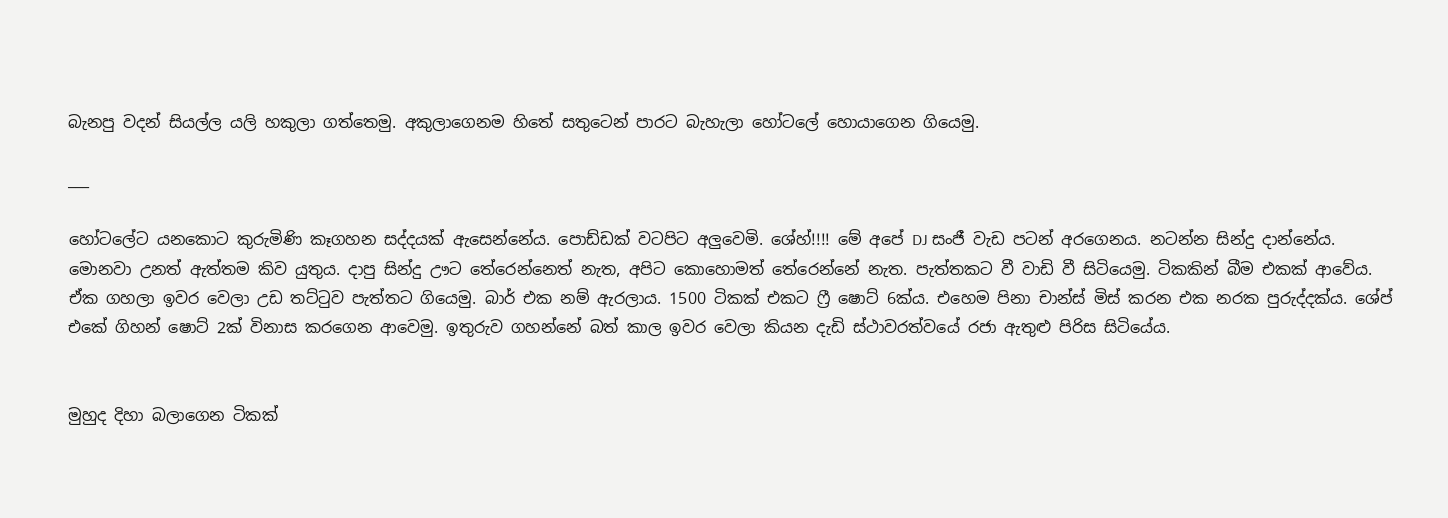බැනපු වදන් සියල්ල යලි හකුලා ගත්තෙමු. අකුලාගෙනම හිතේ සතුටෙන් පාරට බැහැලා හෝටලේ හොයාගෙන ගියෙමු.

___

හෝටලේට යනකොට කුරුමිණි කෑගහන සද්දයක් ඇසෙන්නේය. පොඩ්ඩක් වටපිට අලුවෙමි. ශේහ්!!!! මේ අපේ DJ සංජී වැඩ පටන් අරගෙනය. නටන්න සින්දු දාන්නේය. මොනවා උනත් ඇත්තම කිව යුතුය. දාපු සින්දු ඌට තේරෙන්නෙත් නැත, අපිට කොහොමත් තේරෙන්නේ නැත. පැත්තකට වී වාඩි වී සිටියෙමු. ටිකකින් බීම එකක් ආවේය. ඒක ගහලා ඉවර වෙලා උඩ තට්ටුව පැත්තට ගියෙමු. බාර් එක නම් ඇරලාය. 1500 ටිකක් එකට ෆ්‍රී ෂොට් 6ක්ය. එහෙම පිනා චාන්ස් මිස් කරන එක නරක පුරුද්දක්ය. ශේප් එකේ ගිහන් ෂොට් 2ක් විනාස කරගෙන ආවෙමු. ඉතුරුව ගහන්නේ බත් කාල ඉවර වෙලා කියන දැඩි ස්ථාවරත්වයේ රජා ඇතුළු පිරිස සිටියේය.


මුහුද දිහා බලාගෙන ටිකක්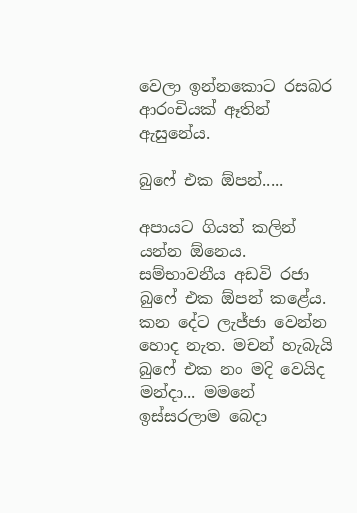වෙලා ඉන්නකොට රසබර ආරංචියක් ඈතින් ඇසුනේය.

බුෆේ එක ඕපන්.....

අපායට ගියත් කලින් යන්න ඕනෙය. සම්භාවනීය අඩවි රජා බුෆේ එක ඕපන් කළේය. කන දේට ලැජ්ජා වෙන්න හොද නැත. මචන් හැබැයි බුෆේ එක නං මදි වෙයිද මන්දා... මමනේ ඉස්සරලාම බෙදා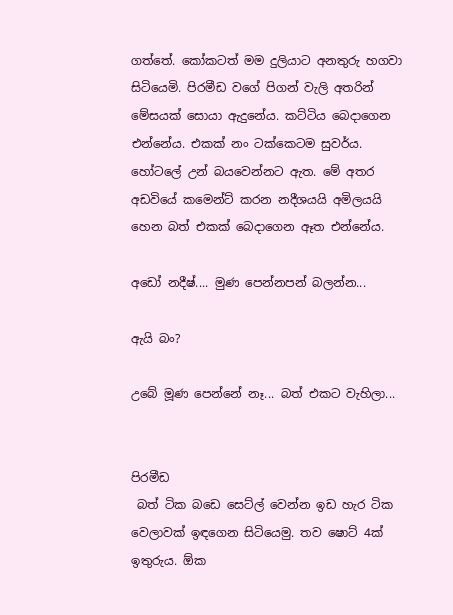ගත්තේ. කෝකටත් මම දුලියාට අනතුරු හගවා සිටියෙමි. පිරමීඩ වගේ පිගන් වැලි අතරින් මේසයක් සොයා ඇදුනේය. කට්ටිය බෙදාගෙන එන්නේය. එකක් නං ටක්කෙටම සුවර්ය. හෝටලේ උන් බයවෙන්නට ඇත. මේ අතර අඩවියේ කමෙන්ට් කරන නදීශයයි අමිලයයි හෙන බත් එකක් බෙදාගෙන ඈත එන්නේය.

අඩෝ නදීෂ්.... මුණ පෙන්නපන් බලන්න...

ඇයි බං?

උබේ මූණ පෙන්නේ නෑ... බත් එකට වැහිලා...


පිරමීඩ
 බත් ටික බඩෙ සෙට්ල් වෙන්න ඉඩ හැර ටික වෙලාවක් ඉඳගෙන සිටියෙමු. තව ෂොට් 4ක් ඉතුරුය. ඕක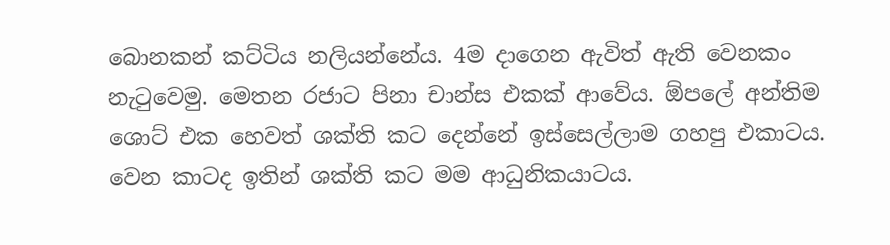බොනකන් කට්ටිය නලියන්නේය. 4ම දාගෙන ඇවිත් ඇති වෙනකං නැටුවෙමු. මෙතන රජාට පිනා චාන්ස එකක් ආවේය. ඕපලේ අන්තිම ශොට් එක හෙවත් ශක්ති කට දෙන්නේ ඉස්සෙල්ලාම ගහපු එකාටය. වෙන කාටද ඉතින් ශක්ති කට මම ආධුනිකයාටය.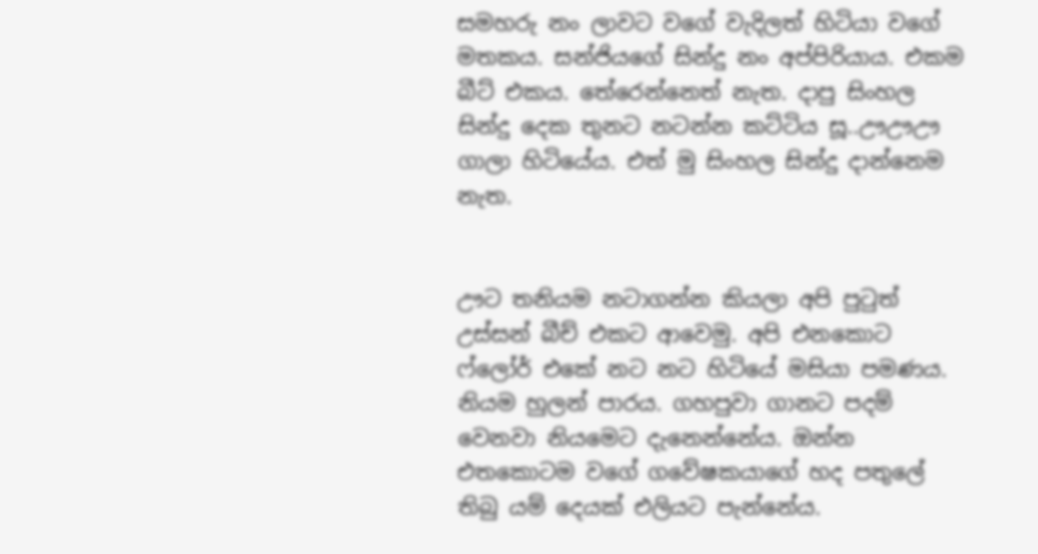සමහරු නං ලාවට වගේ වැදිලත් හිටියා වගේ මතකය. සන්ජියගේ සින්දු නං අප්පිරියාය. එකම බීට් එකය. තේරෙන්නෙත් නැත. දාපු සිංහල සින්දු දෙක තුනට නටන්න කට්ටිය සූ..ඌඌඌ ගාලා හිටියේය. එත් මු සිංහල සින්දු දාන්නෙම නැත.


ඌට තනියම නටාගන්න කියලා අපි පුටුත් උස්සන් බීච් එකට ආවෙමු. අපි එනකොට ෆ්ලෝර් එකේ නට නට හිටියේ මසියා පමණය. නියම හුලන් පාරය. ගහපුවා ගානට පදම් වෙනවා නියමෙට දැනෙන්නේය. ඔන්න එතකොටම වගේ ගවේෂකයාගේ හද පතුලේ තිබු යම් දෙයක් එලියට පැන්නේය.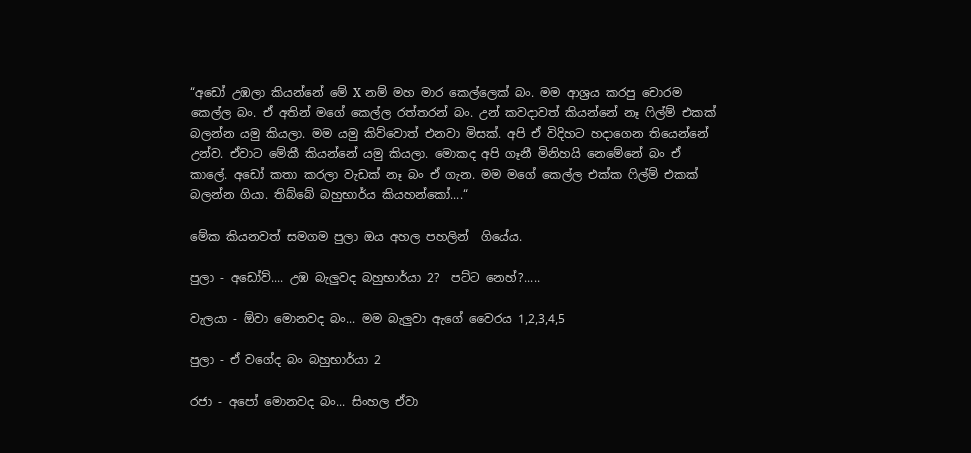“අඩෝ උඹලා කියන්නේ මේ X නම් මහ මාර කෙල්ලෙක් බං. මම ආශ්‍රය කරපු චොරම කෙල්ල බං. ඒ අතින් මගේ කෙල්ල රත්තරන් බං. උන් කවදාවත් කියන්නේ නෑ ෆිල්ම් එකක් බලන්න යමු කියලා. මම යමු කිව්වොත් එනවා මිසක්. අපි ඒ විදිහට හදාගෙන තියෙන්නේ උන්ව. ඒවාට මේකී කියන්නේ යමු කියලා. මොකද අපි ගෑනී මිනිහයි නෙමේනේ බං ඒ කාලේ. අඩෝ කතා කරලා වැඩක් නෑ බං ඒ ගැන. මම මගේ කෙල්ල එක්ක ෆිල්ම් එකක් බලන්න ගියා. තිබ්බේ බහුභාර්ය කියහන්කෝ....“

මේක කියනවත් සමගම පුලා ඔය අහල පහලින්  ගියේය.

පුලා - අඩෝව්.... උඹ බැලුවද බහුභාර්යා 2?  පට්ට නෙහ්?.....

වැලයා - ඕවා මොනවද බං... මම බැලුවා ඇගේ වෛරය 1,2,3,4,5

පුලා - ඒ වගේද බං බහුභාර්යා 2

රජා - අපෝ මොනවද බං... සිංහල ඒවා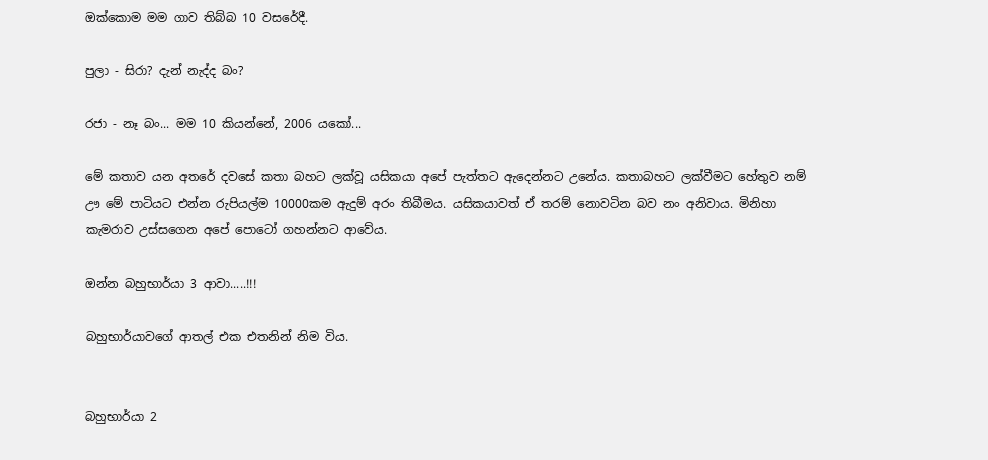ඔක්කොම මම ගාව තිබ්බ 10 වසරේදී.

පුලා - සිරා? දැන් නැද්ද බං?

රජා - නෑ බං... මම 10 කියන්නේ, 2006 යකෝ...

මේ කතාව යන අතරේ දවසේ කතා බහට ලක්වූ යසිකයා අපේ පැත්තට ඇදෙන්නට උනේය. කතාබහට ලක්වීමට හේතුව නම් ඌ මේ පාටියට එන්න රුපියල්ම 10000කම ඇදුම් අරං තිබීමය. යසිකයාවත් ඒ තරම් නොවටින බව නං අනිවාය. මිනිහා කැමරාව උස්සගෙන අපේ පොටෝ ගහන්නට ආවේය.

ඔන්න බහුභාර්යා 3 ආවා.....!!!

බහුභාර්යාවගේ ආතල් එක එතනින් නිම විය.


බහුභාර්යා 2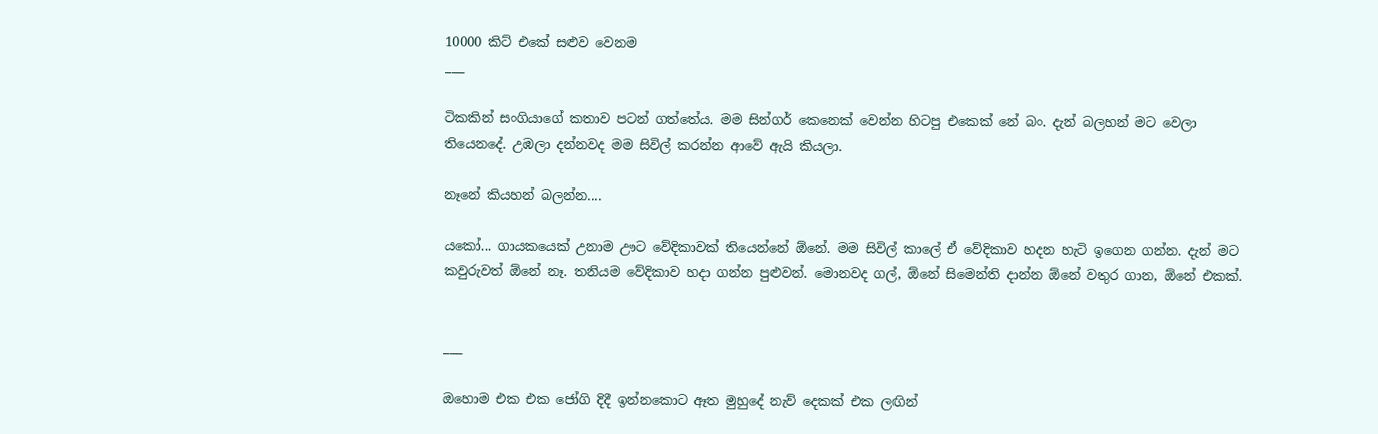10000 කිට් එකේ සළුව වෙනම
___

ටිකකින් සංගියාගේ කතාව පටන් ගත්තේය. මම සින්ගර් කෙනෙක් වෙන්න හිටපු එකෙක් නේ බං. දැන් බලහන් මට වෙලා තියෙනදේ. උඹලා දන්නවද මම සිවිල් කරන්න ආවේ ඇයි කියලා.

නෑනේ කියහන් බලන්න....

යකෝ... ගායකයෙක් උනාම ඌට වේදිකාවක් තියෙන්නේ ඕනේ. මම සිවිල් කාලේ ඒ වේදිකාව හදන හැටි ඉගෙන ගන්න. දැන් මට කවුරුවත් ඕනේ නෑ. තනියම වේදිකාව හදා ගන්න පුළුවන්. මොනවද ගල්, ඕනේ සිමෙන්ති දාන්න ඕනේ වතුර ගාන, ඕනේ එකක්.


___

ඔහොම එක එක ජෝගි දිදී ඉන්නකොට ඈත මුහුදේ නැව් දෙකක් එක ලඟින්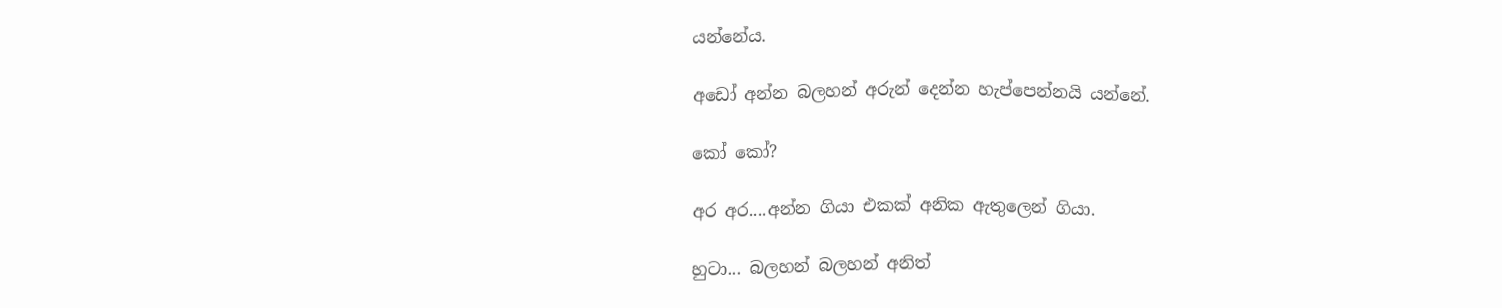යන්නේය.

අඩෝ අන්න බලහන් අරුන් දෙන්න හැප්පෙන්නයි යන්නේ.

කෝ කෝ?

අර අර....අන්න ගියා එකක් අනික ඇතුලෙන් ගියා.

හුටා... බලහන් බලහන් අනිත්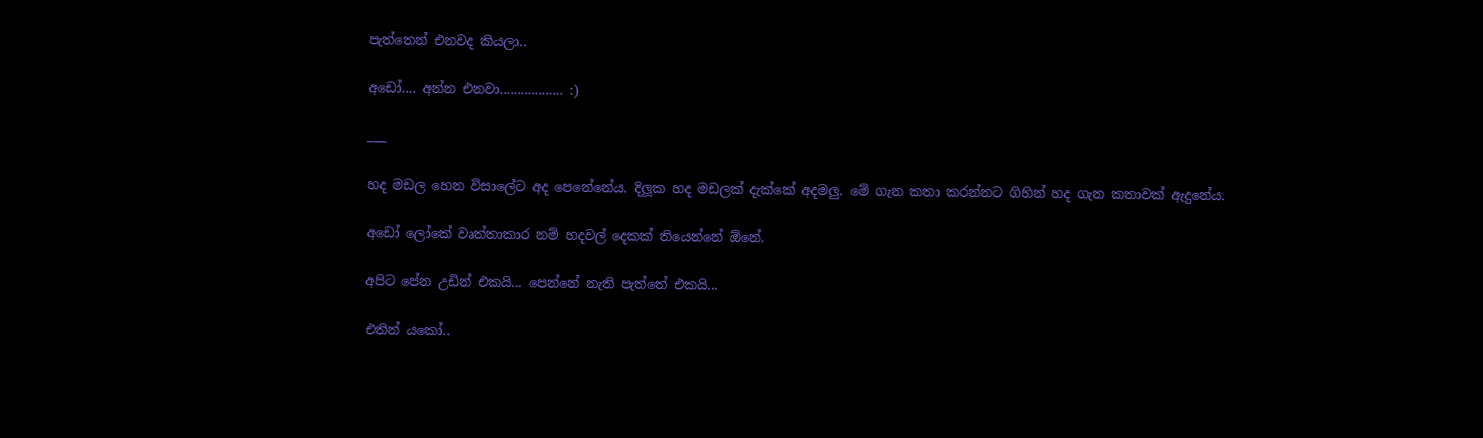පැත්තෙන් එනවද කියලා..

අඩෝ.... අන්න එනවා.................. :)

___

හද මඩල හෙන විසාලේට අද පෙනේනේය. දිලූක හද මඩලක් දැක්කේ අදමලු. මේ ගැන කතා කරන්නට ගිහින් හද ගැන කතාවක් ඇදුනේය.

අඩෝ ලෝකේ වෘත්තාකාර නම් හදවල් දෙකක් තියෙන්නේ ඕනේ.

අපිට පේන උඩින් එකයි... පෙන්නේ නැති පැත්තේ එකයි...

එතින් යකෝ..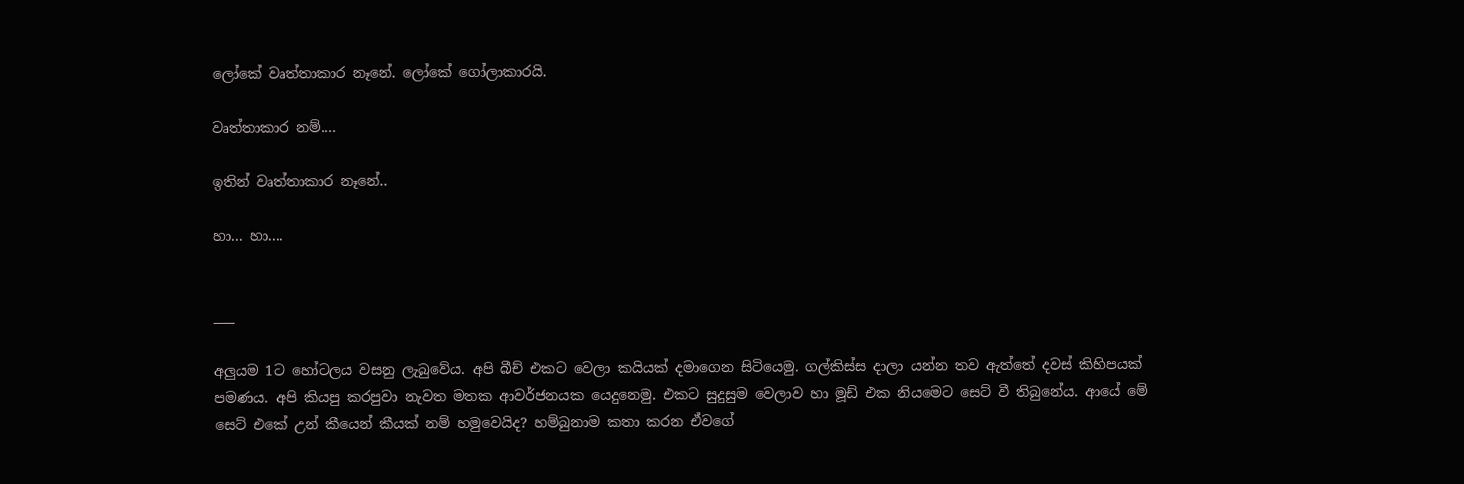ලෝකේ වෘත්තාකාර නෑනේ. ලෝකේ ගෝලාකාරයි.

වෘත්තාකාර නම්....

ඉතින් වෘත්තාකාර නෑනේ..

හා... හා....


___

අලුයම 1ට හෝටලය වසනු ලැබුවේය. අපි බීච් එකට වෙලා කයියක් දමාගෙන සිටියෙමු. ගල්කිස්ස දාලා යන්න තව ඇත්තේ දවස් කිහිපයක් පමණය. අපි කියපු කරපුවා නැවත මතක ආවර්ජනයක යෙදුනෙමු. එකට සුදුසුම වෙලාව හා මූඩ් එක නියමෙට සෙට් වී තිබුනේය. ආයේ මේ සෙට් එකේ උන් කීයෙන් කීයක් නම් හමුවෙයිද? හම්බුනාම කතා කරන ඒවගේ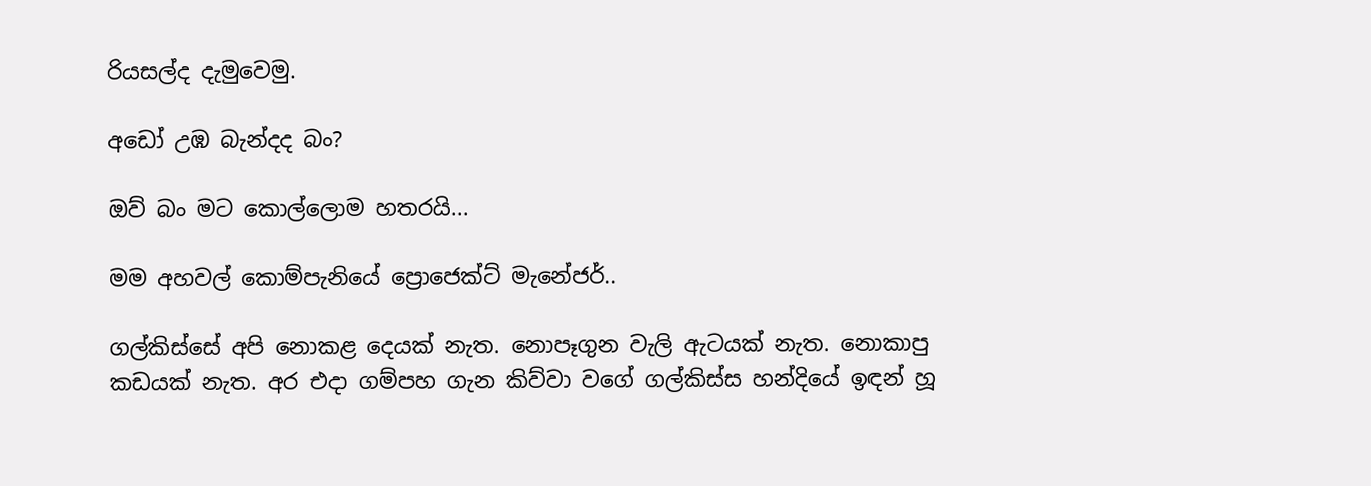රියසල්ද දැමුවෙමු.

අඩෝ උඹ බැන්දද බං?

ඔව් බං මට කොල්ලොම හතරයි...

මම අහවල් කොම්පැනියේ ප්‍රොජෙක්ට් මැනේජර්..

ගල්කිස්සේ අපි නොකළ දෙයක් නැත. නොපෑගුන වැලි ඇටයක් නැත. නොකාපු කඩයක් නැත. අර එදා ගම්පහ ගැන කිව්වා වගේ ගල්කිස්ස හන්දියේ ඉඳන් හූ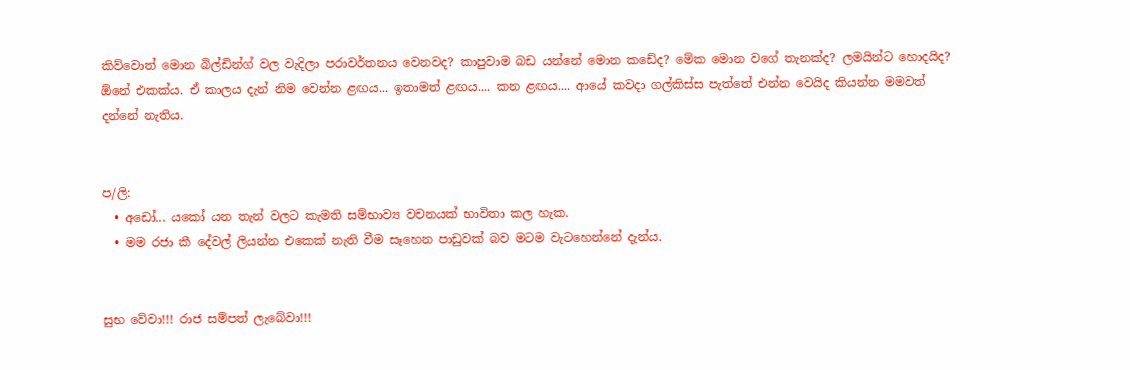කිව්වොත් මොන බිල්ඩින්ග් වල වැදිලා පරාවර්තනය වෙනවද? කාපුවාම බඩ යන්නේ මොන කඩේද? මේක මොන වගේ තැනක්ද? ලමයින්ට හොදයිද? ඕනේ එකක්ය. ඒ කාලය දැන් නිම වෙන්න ළඟය... ඉතාමත් ළඟය.... කන ළඟය.... ආයේ කවදා ගල්කිස්ස පැත්තේ එන්න වෙයිද කියන්න මමවත් දන්නේ නැතිය.


ප/ලි:
  • අඩෝ... යකෝ යන තැන් වලට කැමති සම්භාව්‍ය වචනයක් භාවිතා කල හැක.
  • මම රජා කී දේවල් ලියන්න එකෙක් නැති වීම සෑහෙන පාඩුවක් බව මටම වැටහෙන්නේ දැන්ය.


සුභ වේවා!!! රාජ සම්පත් ලැබේවා!!!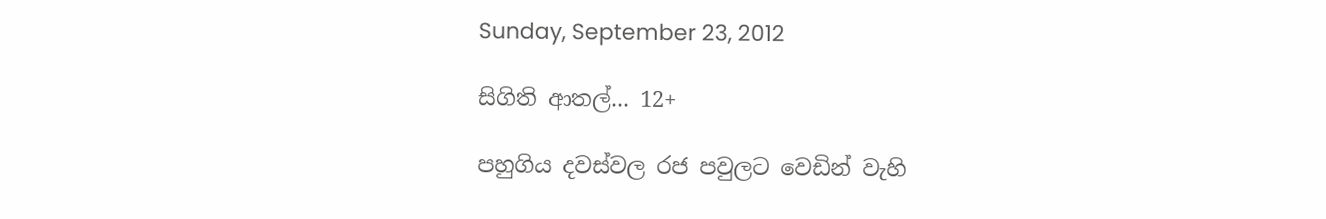Sunday, September 23, 2012

සිගිති ආතල්... 12+

පහුගිය දවස්වල රජ පවුලට වෙඩින් වැහි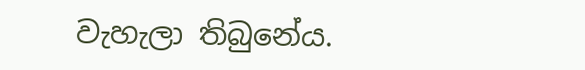වැහැලා තිබුනේය.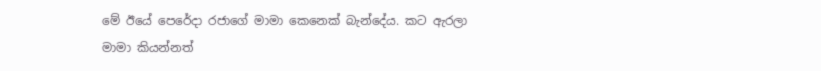මේ ඊයේ පෙරේදා රජාගේ මාමා කෙනෙක් බැන්දේය. කට ඇරලා මාමා කියන්නත්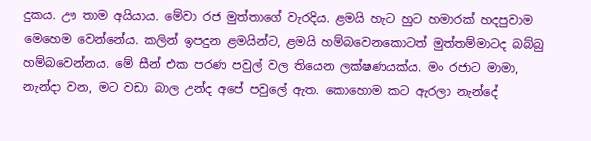දුකය. ඌ තාම අයියාය. මේවා රජ මුත්තාගේ වැරදිය. ළමයි හැට හුට හමාරක් හදපුවාම මෙහෙම වෙන්නේය. කලින් ඉපදුන ළමයින්ට, ළමයි හම්බවෙනකොටත් මුත්තම්මාටද බබ්බු හම්බවෙන්නය. මේ සීන් එක පරණ පවුල් වල තියෙන ලක්ෂණයක්ය. මං රජාට මාමා, නැන්දා වන, මට වඩා බාල උන්ද අපේ පවුලේ ඇත. කොහොම කට ඇරලා නැන්දේ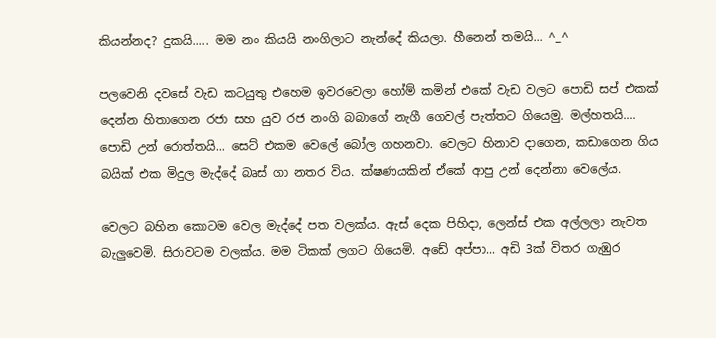කියන්නද? දුකයි..... මම නං කියයි නංගිලාට නැන්දේ කියලා. හීනෙන් තමයි... ^_^

පලවෙනි දවසේ වැඩ කටයුතු එහෙම ඉවරවෙලා හෝම් කමින් එකේ වැඩ වලට පොඩි සප් එකක් දෙන්න හිතාගෙන රජා සහ යුව රජ නංගි බබාගේ නැගී ගෙවල් පැත්තට ගියෙමු. මල්හතයි.... පොඩි උන් රොත්තයි... සෙට් එකම වෙලේ බෝල ගහනවා. වෙලට හිනාව දාගෙන, කඩාගෙන ගිය බයික් එක මිදුල මැද්දේ බෘස් ගා නතර විය. ක්ෂණයකින් ඒකේ ආපු උන් දෙන්නා වෙලේය.

වෙලට බහින කොටම වෙල මැද්දේ පත වලක්ය. ඇස් දෙක පිහිදා, ලෙන්ස් එක අල්ලලා නැවත බැලුවෙමි. සිරාවටම වලක්ය. මම ටිකක් ලගට ගියෙමි. අඩේ අප්පා... අඩි 3ක් විතර ගැඹුර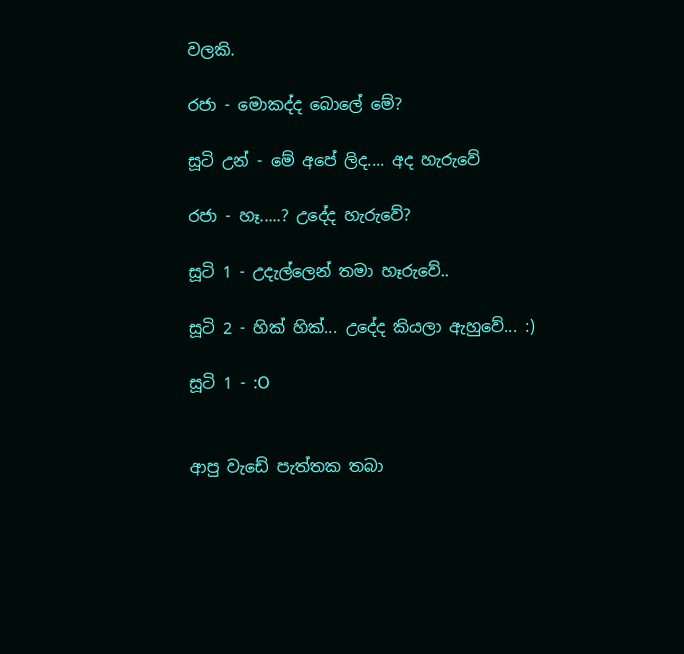වලකි.

රජා - මොකද්ද බොලේ මේ?

සූටි උන් - මේ අපේ ලිද.... අද හැරුවේ

රජා - හෑ.....? උදේද හැරුවේ?

සූටි 1 - උදැල්ලෙන් තමා හෑරුවේ..

සූටි 2 - හික් හික්... උදේද කියලා ඇහුවේ... :)

සූටි 1 - :O


ආපු වැඩේ පැත්තක තබා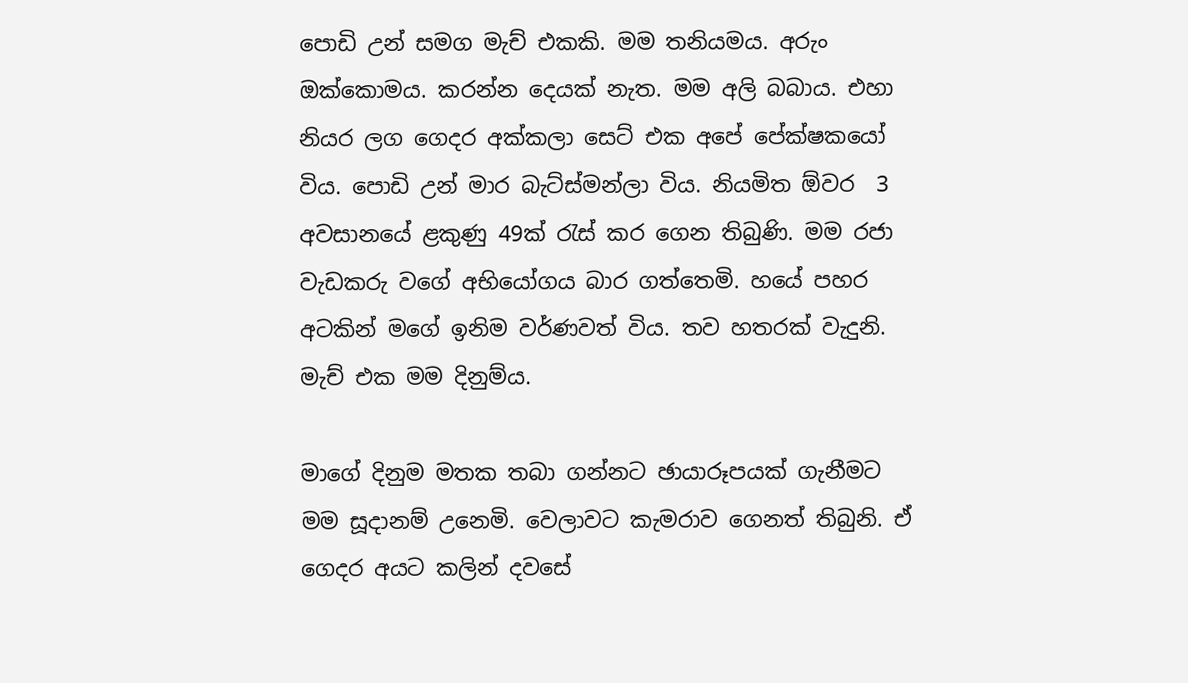පොඩි උන් සමග මැච් එකකි. මම තනියමය. අරුං ඔක්කොමය. කරන්න දෙයක් නැත. මම අලි බබාය. එහා නියර ලග ගෙදර අක්කලා සෙට් එක අපේ පේක්ෂකයෝ විය. පොඩි උන් මාර බැට්ස්මන්ලා විය. නියමිත ඕවර  3 අවසානයේ ළකුණු 49ක් රැස් කර ගෙන තිබුණි. මම රජා වැඩකරු වගේ අභියෝගය බාර ගත්තෙමි. හයේ පහර අටකින් මගේ ඉනිම වර්ණවත් විය. තව හතරක් වැදුනි. මැච් එක මම දිනුම්ය.

මාගේ දිනුම මතක තබා ගන්නට ඡායාරූපයක් ගැනීමට මම සූදානම් උනෙමි. වෙලාවට කැමරාව ගෙනත් තිබුනි. ඒ ගෙදර අයට කලින් දවසේ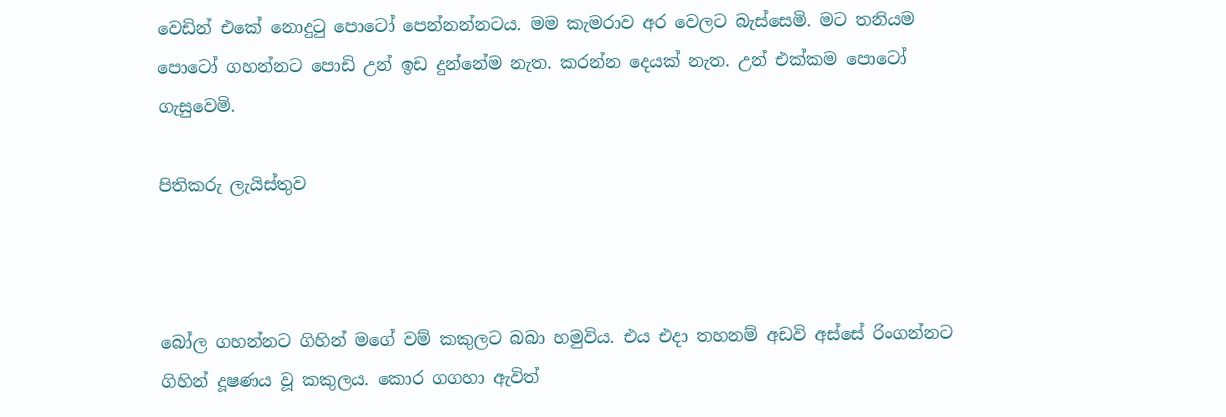වෙඩින් එකේ නොදුටු පොටෝ පෙන්නන්නටය. මම කැමරාව අර වෙලට බැස්සෙමි. මට තනියම පොටෝ ගහන්නට පොඩි උන් ඉඩ දුන්නේම නැත. කරන්න දෙයක් නැත. උන් එක්කම පොටෝ ගැසුවෙමි.

පිතිකරු ලැයිස්තුව



බෝල ගහන්නට ගිහින් මගේ වම් කකුලට බබා හමුවිය. එය එදා තහනම් අඩවි අස්සේ රිංගන්නට ගිහින් දූෂණය වූ කකුලය. කොර ගගහා ඇවිත්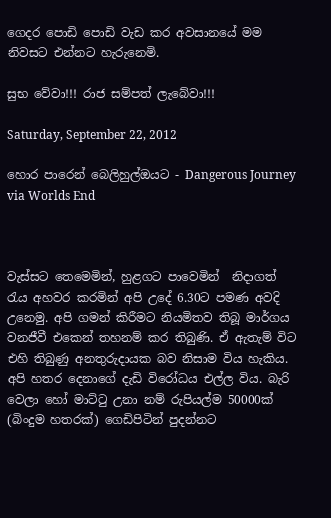ගෙදර පොඩි පොඩි වැඩ කර අවසානයේ මම නිවසට එන්නට හැරුනෙමි.

සුභ වේවා!!! රාජ සම්පත් ලැබේවා!!!

Saturday, September 22, 2012

හොර පාරෙන් බෙලිහුල්ඔයට - Dangerous Journey via Worlds End



වැස්සට තෙමෙමින්, හුළගට පාවෙමින්  නිදාගත් රැය අහවර කරමින් අපි උදේ 6.30ට පමණ අවදි උනෙමු. අපි ගමන් කිරීමට නියමිතව තිබූ මාර්ගය වනජීවී එකෙන් තහනම් කර තිබුණි. ඒ ඇතැම් විට එහි තිබුණු අනතුරුදායක බව නිසාම විය හැකිය. අපි හතර දෙනාගේ දැඩි විරෝධය එල්ල විය. බැරි වෙලා හෝ මාට්ටු උනා නම් රුපියල්ම 50000ක් (බිංදුම හතරක්) ගෙඩිපිටින් පුදන්නට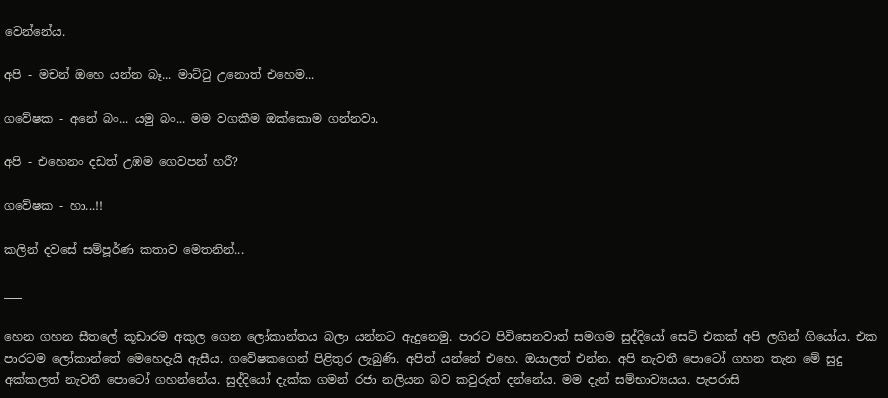වෙන්නේය.

අපි - මචන් ඔහෙ යන්න බෑ... මාට්ටු උනොත් එහෙම...

ගවේෂක - අනේ බං... යමු බං... මම වගකීම ඔක්කොම ගන්නවා.

අපි - එහෙනං දඩත් උඹම ගෙවපන් හරී?

ගවේෂක - හා...!!

කලින් දවසේ සම්පූර්ණ කතාව මෙතනින්...

___

හෙන ගහන සීතලේ කූඩාරම අකුල ගෙන ලෝකාන්තය බලා යන්නට ඇදුනෙමු. පාරට පිවිසෙනවාත් සමගම සුද්දියෝ සෙට් එකක් අපි ලගින් ගියෝය. එක පාරටම ලෝකාන්තේ මෙහෙදැයි ඇසීය. ගවේෂකගෙන් පිළිතුර ලැබුණි. අපිත් යන්නේ එහෙ. ඔයාලත් එන්න. අපි නැවතී පොටෝ ගහන තැන මේ සුදු අක්කලත් නැවතී පොටෝ ගහන්නේය. සුද්දියෝ දැක්ක ගමන් රජා නලියන බව කවුරුත් දන්නේය. මම දැන් සම්භාව්‍යයය. පැපරාසි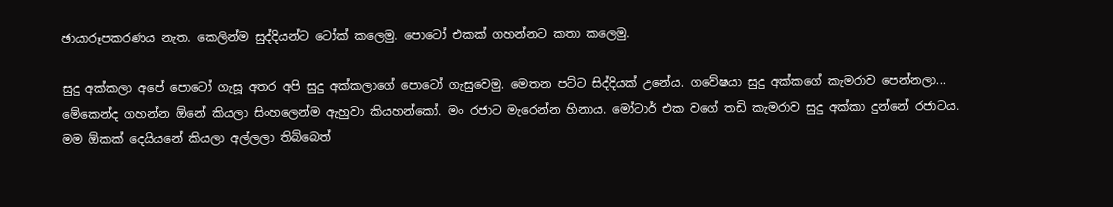ඡායාරූපකරණය නැත. කෙලින්ම සුද්දියන්ට ටෝක් කලෙමු. පොටෝ එකක් ගහන්නට කතා කලෙමු.

සුදු අක්කලා අපේ පොටෝ ගැසූ අතර අපි සුදු අක්කලාගේ පොටෝ ගැසුවෙමු. මෙතන පට්ට සිද්දියක් උනේය. ගවේෂයා සුදු අක්කගේ කැමරාව පෙන්නලා... මේකෙන්ද ගහන්න ඕනේ කියලා සිංහලෙන්ම ඇහුවා කියහන්කෝ. මං රජාට මැරෙන්න හිනාය. මෝටාර් එක වගේ තඩි කැමරාව සුදු අක්කා දුන්නේ රජාටය. මම ඕකක් දෙයියනේ කියලා අල්ලලා තිබ්බෙත්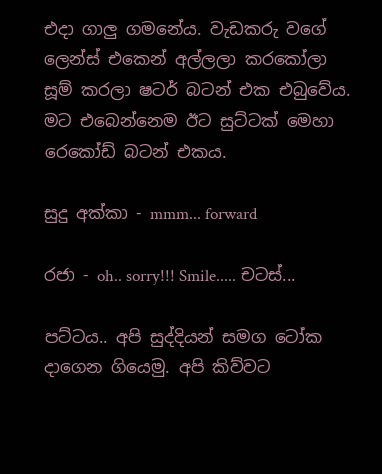එදා ගාලු ගමනේය. වැඩකරු වගේ ලෙන්ස් එකෙන් අල්ලලා කරකෝලා සූම් කරලා ෂටර් බටන් එක එබුවේය. මට එබෙන්නෙම ඊට සුට්ටක් මෙහා රෙකෝඩ් බටන් එකය.

සුදු අක්කා - mmm... forward

රජා - oh.. sorry!!! Smile..... චටස්...

පට්ටය.. අපි සුද්දියන් සමග ටෝක දාගෙන ගියෙමු. අපි කිව්වට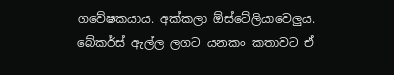ගවේෂකයාය. අක්කලා ඕස්ටේලියාවෙලුය. බේකර්ස් ඇල්ල ලගට යනකං කතාවට ඒ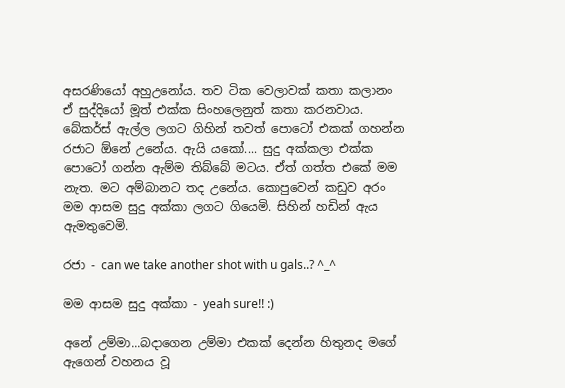අසරණියෝ අහුඋනෝය. තව ටික වෙලාවක් කතා කලානං ඒ සුද්දියෝ මූත් එක්ක සිංහලෙනුත් කතා කරනවාය. බේකර්ස් ඇල්ල ලගට ගිහින් තවත් පොටෝ එකක් ගහන්න රජාට ඕනේ උනේය. ඇයි යකෝ.... සුදු අක්කලා එක්ක පොටෝ ගන්න ඇම්ම තිබ්බේ මටය. ඒත් ගත්ත එකේ මම නැත. මට අම්බානට තද උනේය. කොපුවෙන් කඩුව අරං මම ආසම සුදු අක්කා ලගට ගියෙමි. සිහින් හඩින් ඇය ඇමතුවෙමි.

රජා - can we take another shot with u gals..? ^_^

මම ආසම සුදු අක්කා - yeah sure!! :)

අනේ උම්මා...බදාගෙන උම්මා එකක් දෙන්න හිතුනද මගේ ඇගෙන් වහනය වූ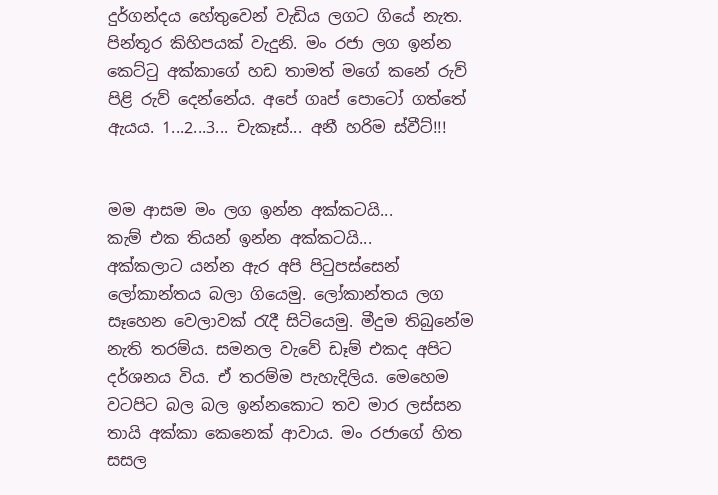දුර්ගන්දය හේතුවෙන් වැඩිය ලගට ගියේ නැත. පින්තූර කිහිපයක් වැදුනි. මං රජා ලග ඉන්න කෙට්ටු අක්කාගේ හඩ තාමත් මගේ කනේ රුව් පිළි රුව් දෙන්නේය. අපේ ගෘප් පොටෝ ගත්තේ ඇයය. 1...2...3... චැකෑස්... අනී හරිම ස්වීට්!!!


මම ආසම මං ලග ඉන්න අක්කටයි...
කැම් එක තියන් ඉන්න අක්කටයි...
අක්කලාට යන්න ඇර අපි පිටුපස්සෙන් ලෝකාන්තය බලා ගියෙමු. ලෝකාන්තය ලග සෑහෙන වෙලාවක් රැදී සිටියෙමු. මීදුම තිබුනේම නැති තරම්ය. සමනල වැවේ ඩෑම් එකද අපිට දර්ශනය විය. ඒ තරම්ම පැහැදිලිය. මෙහෙම වටපිට බල බල ඉන්නකොට තව මාර ලස්සන තායි අක්කා කෙනෙක් ආවාය. මං රජාගේ හිත සසල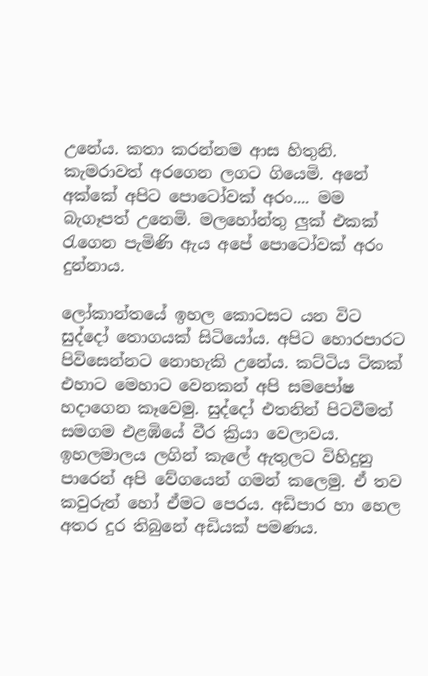උනේය. කතා කරන්නම ආස හිතුනි. කැමරාවත් අරගෙන ලගට ගියෙමි. අනේ අක්කේ අපිට පොටෝවක් අරං.... මම බැගෑපත් උනෙමි. මලහෝන්තු ලුක් එකක් රැගෙන පැමිණි ඇය අපේ පොටෝවක් අරං දුන්නාය.

ලෝකාන්තයේ ඉහල කොටසට යන විට සුද්දෝ තොගයක් සිටියෝය. අපිට හොරපාරට පිවිසෙන්නට නොහැකි උනේය. කට්ටිය ටිකක් එහාට මෙහාට වෙනකන් අපි සමපෝෂ හදාගෙන කෑවෙමු. සුද්දෝ එතනින් පිටවීමත් සමගම එළඹියේ වීර ක්‍රියා වෙලාවය. ඉහලමාලය ලගින් කැලේ ඇතුලට විහිදුනු පාරෙන් අපි වේගයෙන් ගමන් කලෙමු. ඒ තව කවුරුන් හෝ ඒමට පෙරය. අඩිපාර හා හෙල අතර දුර තිබුනේ අඩියක් පමණය.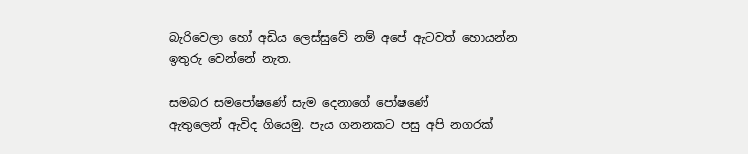බැරිවෙලා හෝ අඩිය ලෙස්සුවේ නම් අපේ ඇටවත් හොයන්න ඉතුරු වෙන්නේ නැත.

සමබර සමපෝෂණේ සැම දෙනාගේ පෝෂණේ
ඇතුලෙන් ඇවිද ගියෙමු. පැය ගනනකට පසු අපි නගරක්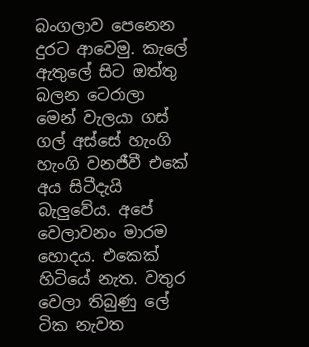බංගලාව පෙනෙන දුරට ආවෙමු. කැලේ ඇතුලේ සිට ඔත්තු බලන ටෙරාලා මෙන් වැලයා ගස් ගල් අස්සේ හැංගි හැංගි වනජීවී එකේ අය සිටීදැයි බැලුවේය. අපේ වෙලාවනං මාරම හොදය. එකෙක් හිටියේ නැත. වතුර වෙලා තිබුණු ලේ ටික නැවත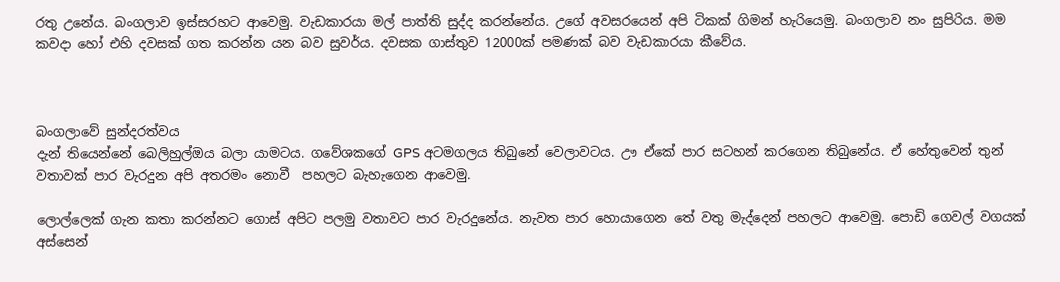රතු උනේය. බංගලාව ඉස්සරහට ආවෙමු. වැඩකාරයා මල් පාත්ති සුද්ද කරන්නේය. උගේ අවසරයෙන් අපි ටිකක් ගිමන් හැරියෙමු. බංගලාව නං සුපිරිය. මම කවදා හෝ එහි දවසක් ගත කරන්න යන බව සුවර්ය. දවසක ගාස්තුව 12000ක් පමණක් බව වැඩකාරයා කීවේය.



බංගලාවේ සුන්දරත්වය
දැන් තියෙන්නේ බෙලිහුල්ඔය බලා යාමටය. ගවේශකගේ GPS අටමගලය තිබුනේ වෙලාවටය. ඌ ඒකේ පාර සටහන් කරගෙන තිබුනේය. ඒ හේතුවෙන් තුන් වතාවක් පාර වැරදුන අපි අතරමං නොවී  පහලට බැහැගෙන ආවෙමු.

ලොල්ලෙක් ගැන කතා කරන්නට ගොස් අපිට පලමු වතාවට පාර වැරදුනේය. නැවත පාර හොයාගෙන තේ වතු මැද්දෙන් පහලට ආවෙමු. පොඩි ගෙවල් වගයක් අස්සෙන්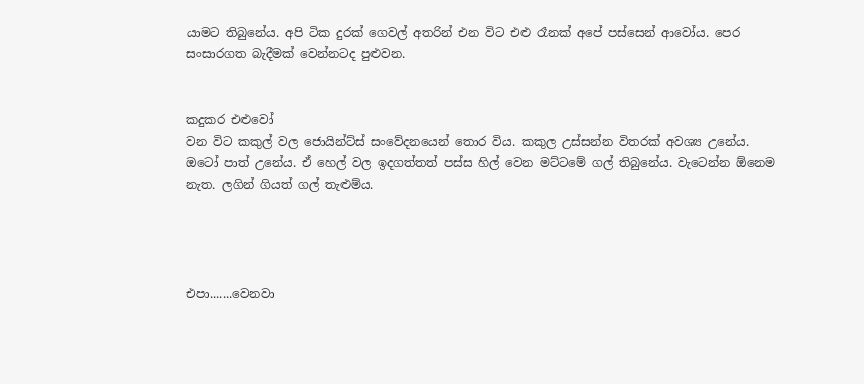යාමට තිබුනේය. අපි ටික දුරක් ගෙවල් අතරින් එන විට එළු රෑනක් අපේ පස්සෙන් ආවෝය. පෙර සංසාරගත බැදීමක් වෙන්නටද පුළුවන.


කදුකර එළුවෝ
වන විට කකුල් වල ජොයින්ට්ස් සංවේදනයෙන් තොර විය. කකුල උස්සන්න විතරක් අවශ්‍ය උනේය. ඔටෝ පාත් උනේය. ඒ හෙල් වල ඉදගත්තත් පස්ස හිල් වෙන මට්ටමේ ගල් තිබුනේය. වැටෙන්න ඕනෙම නැත. ලගින් ගියත් ගල් තැළුම්ය.




එපා.......වෙනවා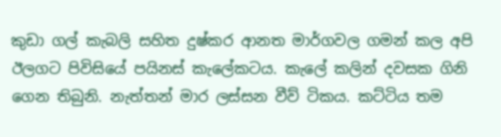කුඩා ගල් කැබලි සහිත දුෂ්කර ආනත මාර්ගවල ගමන් කල අපි ඊලගට පිවිසියේ පයිනස් කැලේකටය. කැලේ කලින් දවසක ගිනි ගෙන තිබුනි. නැත්තන් මාර ලස්සන වීව් ටිකය. කට්ටිය තම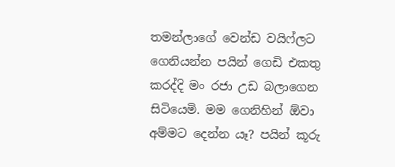තමන්ලාගේ වෙන්ඩ වයිෆ්ලට ගෙනියන්න පයින් ගෙඩි එකතු කරද්දි මං රජා උඩ බලාගෙන සිටියෙමි. මම ගෙනිහින් ඕවා අම්මට දෙන්න යෑ? පයින් කූරු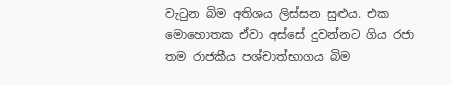වැටුන බිම අතිශය ලිස්සන සුළුය. එක මොහොතක ඒවා අස්සේ දුවන්නට ගිය රජා තම රාජකීය පශ්චාත්භාගය බිම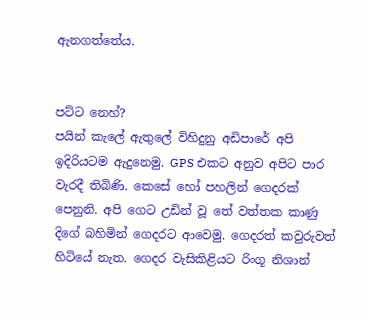ඇනගත්තේය.


පට්ට නෙහ්?
පයින් කැලේ ඇතුලේ විහිදුනු අඩිපාරේ අපි ඉදිරියටම ඇදුනෙමු. GPS එකට අනුව අපිට පාර වැරදී තිබිණි. කෙසේ හෝ පහලින් ගෙදරක් පෙනුනි. අපි ගෙට උඩින් වූ තේ වත්තක කාණු දිගේ බහිමින් ගෙදරට ආවෙමු. ගෙදරත් කවුරුවත් හිටියේ නැත. ගෙදර වැසිකිළියට රිංගූ නිශාන්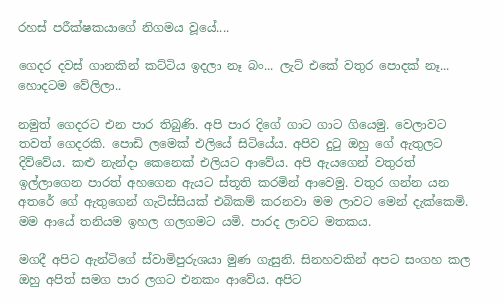රහස් පරීක්ෂකයාගේ නිගමය වූයේ....

ගෙදර දවස් ගානකින් කට්ටිය ඉදලා නෑ බං... ලැට් එකේ වතුර පොදක් නෑ... හොදටම වේලිලා..

නමුත් ගෙදරට එන පාර තිබුණි. අපි පාර දිගේ ගාට ගාට ගියෙමු. වෙලාවට තවත් ගෙදරකි. පොඩි ලමෙක් එලියේ සිටියේය. අපිව දුටු ඔහු ගේ ඇතුලට දිව්වේය. කළු නැන්දා කෙනෙක් එලියට ආවේය. අපි ඇයගෙන් වතුරත් ඉල්ලාගෙන පාරත් අහගෙන ඇයට ස්තූති කරමින් ආවෙමු. වතුර ගන්න යන අතරේ ගේ ඇතුගෙන් ගැටිස්සියක් එබිකම් කරනවා මම ලාවට මෙන් දැක්කෙමි. මම ආයේ තනියම ඉහල ගලගමට යමි. පාරද ලාවට මතකය.

මගදී අපිට ඇන්ටිගේ ස්වාමිපුරුශයා මුණ ගැසුනි. සිනහවකින් අපට සංගහ කල ඔහු අපිත් සමග පාර ලගට එනකං ආවේය. අපිට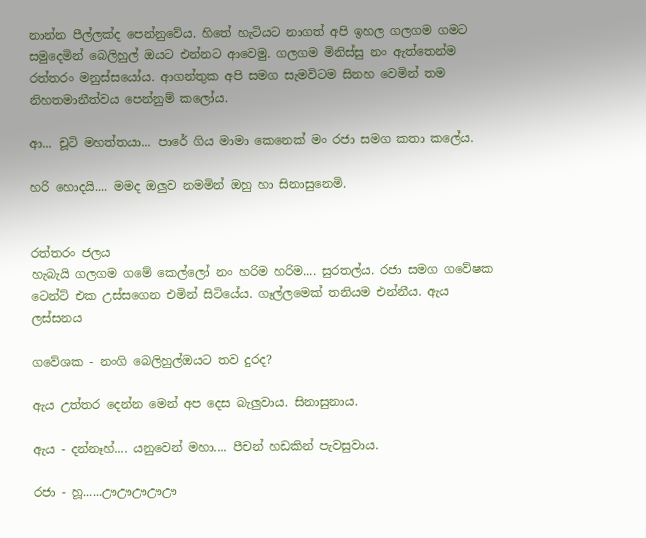නාන්න පීල්ලක්ද පෙන්නුවේය. හිතේ හැටියට නාගත් අපි ඉහල ගලගම ගමට සමුදෙමින් බෙලිහුල් ඔයට එන්නට ආවෙමු. ගලගම මිනිස්සු නං ඇත්තෙන්ම රත්තරං මනුස්සයෝය. ආගන්තුක අපි සමග සැමවිටම සිනහ වෙමින් තම නිහතමානීත්වය පෙන්නුම් කලෝය.

ආ... චූටි මහත්තයා... පාරේ ගිය මාමා කෙනෙක් මං රජා සමග කතා කලේය.

හරි හොදයි.... මමද ඔලුව නමමින් ඔහු හා සිනාසුනෙමි.


රත්තරං ජලය
හැබැයි ගලගම ගමේ කෙල්ලෝ නං හරිම හරිම.... සුරතල්ය. රජා සමග ගවේෂක ටෙන්ට් එක උස්සගෙන එමින් සිටියේය. ගෑල්ලමෙක් තනියම එන්නීය. ඇය ලස්සනය

ගවේශක - නංගි බෙලිහුල්ඔයට තව දුරද?

ඇය උත්තර දෙන්න මෙන් අප දෙස බැලුවාය. සිනාසුනාය.

ඇය - දන්නෑහ්.... යනුවෙන් මහා.... පීචන් හඩකින් පැවසුවාය.

රජා - හූ......ඌඌඌඌඌ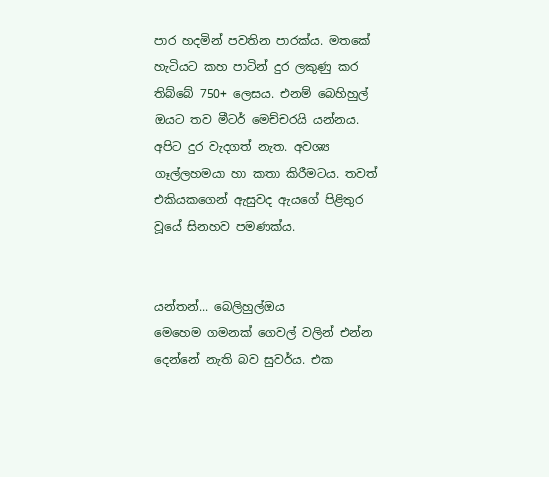පාර හදමින් පවතින පාරක්ය. මතකේ හැටියට කහ පාටින් දුර ලකුණු කර තිබ්බේ 750+ ලෙසය. එනම් බෙහිහුල් ඔයට තව මීටර් මෙච්චරයි යන්නය. අපිට දුර වැදගත් නැත. අවශ්‍ය ගෑල්ලහමයා හා කතා කිරීමටය. තවත් එකියකගෙන් ඇසුවද ඇයගේ පිළිතුර වූයේ සිනහව පමණක්ය.


යන්තන්... බෙලිහුල්ඔය
මෙහෙම ගමනක් ගෙවල් වලින් එන්න දෙන්නේ නැති බව සුවර්ය. එක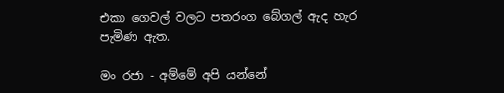එකා ගෙවල් වලට පතරංග බේගල් ඇද හැර පැමිණ ඇත.

මං රජා - අම්මේ අපි යන්නේ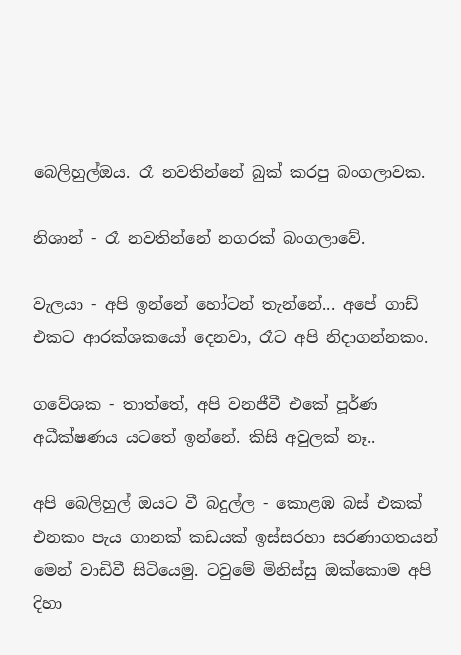බෙලිහුල්ඔය. රෑ නවතින්නේ බුක් කරපු බංගලාවක.

නිශාන් - රෑ නවතින්නේ නගරක් බංගලාවේ.

වැලයා - අපි ඉන්නේ හෝටන් තැන්නේ... අපේ ගාඩ් එකට ආරක්ශකයෝ දෙනවා, රෑට අපි නිදාගන්නකං.

ගවේශක - තාත්තේ, අපි වනජීවී එකේ පූර්ණ අධීක්ෂණය යටතේ ඉන්නේ. කිසි අවුලක් නෑ..

අපි බෙලිහුල් ඔයට වී බදුල්ල - කොළඹ බස් එකක් එනකං පැය ගානක් කඩයක් ඉස්සරහා සරණාගතයන් මෙන් වාඩිවී සිටියෙමු. ටවුමේ මිනිස්සු ඔක්කොම අපි දිහා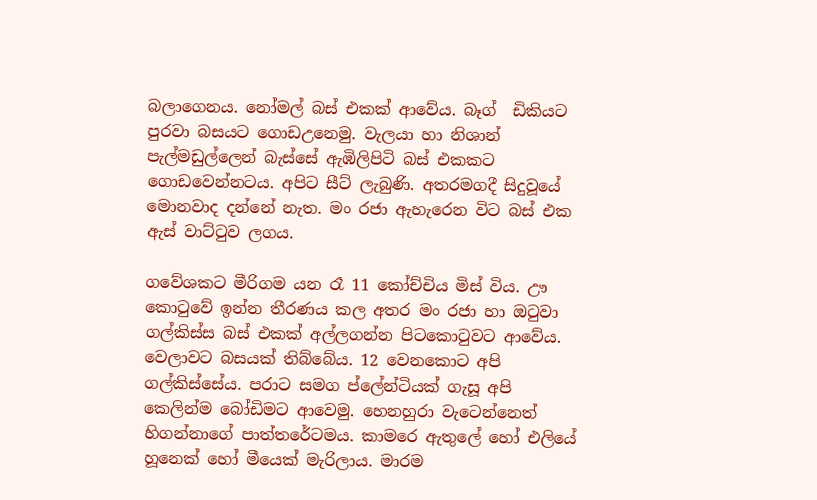බලාගෙනය. නෝමල් බස් එකක් ආවේය. බෑග්  ඩිකියට පුරවා බසයට ගොඩඋනෙමු. වැලයා හා නිශාන් පැල්මඩුල්ලෙන් බැස්සේ ඇඹිලිපිටි බස් එකකට ගොඩවෙන්නටය. අපිට සීට් ලැබුණි. අතරමගදී සිදුවූයේ මොනවාද දන්නේ නැත. මං රජා ඇහැරෙන විට බස් එක ඇස් වාට්ටුව ලගය.

ගවේශකට මීරිගම යන රෑ 11 කෝච්චිය මිස් විය. ඌ කොටුවේ ඉන්න තීරණය කල අතර මං රජා හා ඔටුවා ගල්කිස්ස බස් එකක් අල්ලගන්න පිටකොටුවට ආවේය. වෙලාවට බසයක් තිබ්බේය. 12 වෙනකොට අපි ගල්කිස්සේය. පරාට සමග ප්ලේන්ටියක් ගැසූ අපි කෙලින්ම බෝඩිමට ආවෙමු. හෙනහුරා වැටෙන්නෙත් හිගන්නාගේ පාත්තරේටමය. කාමරෙ ඇතුලේ හෝ එලියේ හූනෙක් හෝ මීයෙක් මැරිලාය. මාරම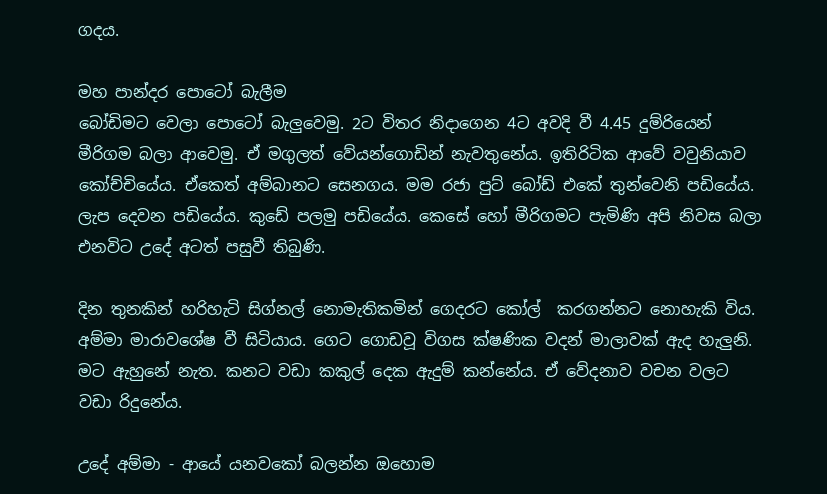ගදය.

මහ පාන්දර පොටෝ බැලීම
බෝඩිමට වෙලා පොටෝ බැලුවෙමු. 2ට විතර නිදාගෙන 4ට අවදි වී 4.45 දුම්රියෙන් මීරිගම බලා ආවෙමු. ඒ මගුලත් වේයන්ගොඩින් නැවතුනේය. ඉතිරිටික ආවේ වවුනියාව කෝච්චියේය. ඒකෙත් අම්බානට සෙනගය. මම රජා පුට් බෝඩ් එකේ තුන්වෙනි පඩියේය. ලැප දෙවන පඩියේය. කුඩේ පලමු පඩියේය. කෙසේ හෝ මීරිගමට පැමිණි අපි නිවස බලා එනවිට උදේ අටත් පසුවී තිබුණි.

දින තුනකින් හරිහැටි සිග්නල් නොමැතිකමින් ගෙදරට කෝල්  කරගන්නට නොහැකි විය. අම්මා මාරාවශේෂ වී සිටියාය. ගෙට ගොඩවූ විගස ක්ෂණික වදන් මාලාවක් ඇද හැලුනි. මට ඇහුනේ නැත. කනට වඩා කකුල් දෙක ඇදුම් කන්නේය. ඒ වේදනාව වචන වලට වඩා රිදුනේය.

උදේ අම්මා - ආයේ යනවකෝ බලන්න ඔහොම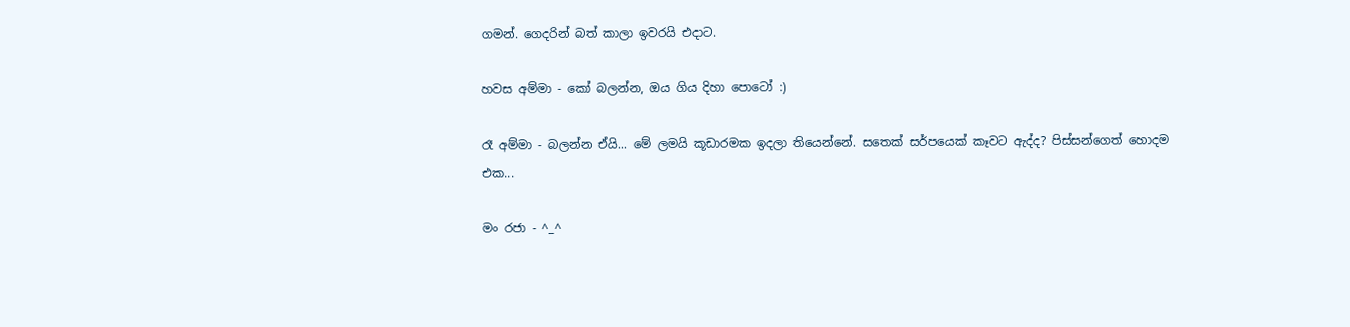ගමන්. ගෙදරින් බත් කාලා ඉවරයි එදාට.

හවස අම්මා - කෝ බලන්න, ඔය ගිය දිහා පොටෝ :)

රෑ අම්මා - බලන්න ඒයි... මේ ලමයි කූඩාරමක ඉදලා තියෙන්නේ. සතෙක් සර්පයෙක් කෑවට ඇද්ද? පිස්සන්ගෙත් හොදම එක...

මං රජා - ^_^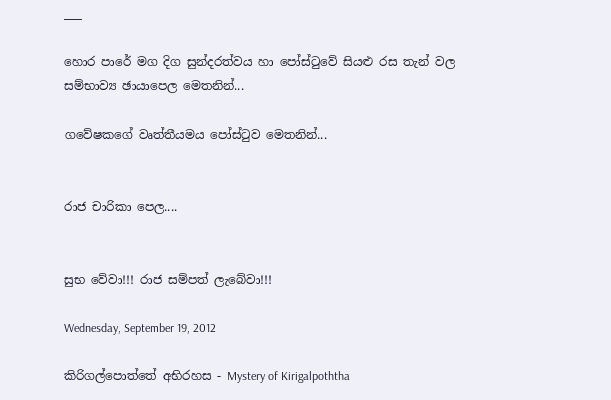___

හොර පාරේ මග දිග සුන්දරත්වය හා පෝස්ටුවේ සියළු රස තැන් වල සම්භාව්‍ය ඡායාපෙල මෙතනින්...

ගවේෂකගේ වෘත්තීයමය පෝස්ටුව මෙතනින්...


රාජ චාරිකා පෙල....


සුභ වේවා!!! රාජ සම්පත් ලැබේවා!!!

Wednesday, September 19, 2012

කිරිගල්පොත්තේ අභිරහස - Mystery of Kirigalpoththa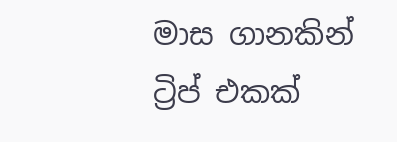මාස ගානකින් ට්‍රිප් එකක්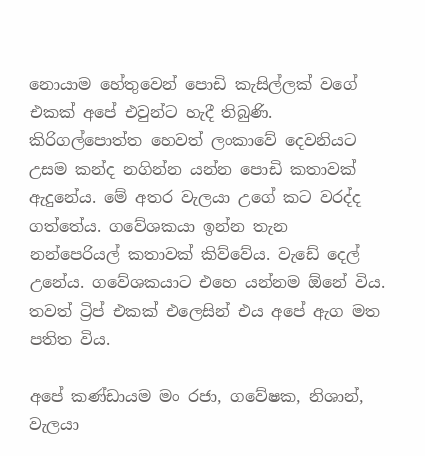නොයාම හේතුවෙන් පොඩි කැසිල්ලක් වගේ එකක් අපේ එවුන්ට හැදී තිබුණි. කිරිගල්පොත්ත හෙවත් ලංකාවේ දෙවනියට උසම කන්ද නගින්න යන්න පොඩි කතාවක් ඇදුනේය. මේ අතර වැලයා උගේ කට වරද්ද ගත්තේය. ගවේශකයා ඉන්න තැන නන්පෙරියල් කතාවක් කිව්වේය. වැඩේ දෙල් උනේය. ගවේශකයාට එහෙ යන්නම ඕනේ විය. තවත් ට්‍රිප් එකක් එලෙසින් එය අපේ ඇග මත පතිත විය.

අපේ කණ්ඩායම මං රජා, ගවේෂක, නිශාන්, වැලයා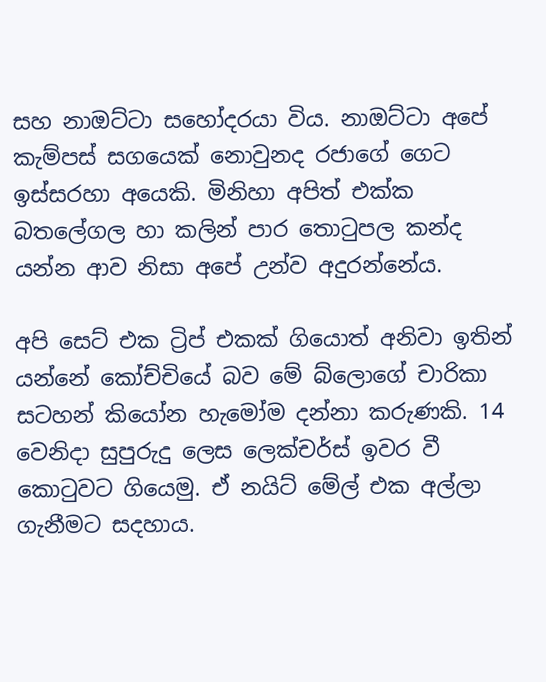සහ නාඔට්ටා සහෝදරයා විය. නාඔට්ටා අපේ කැම්පස් සගයෙක් නොවුනද රජාගේ ගෙට ඉස්සරහා අයෙකි. මිනිහා අපිත් එක්ක බතලේගල හා කලින් පාර තොටුපල කන්ද යන්න ආව නිසා අපේ උන්ව අදුරන්නේය.

අපි සෙට් එක ට්‍රිප් එකක් ගියොත් අනිවා ඉතින් යන්නේ කෝච්චියේ බව මේ බ්ලොගේ චාරිකා සටහන් කියෝන හැමෝම දන්නා කරුණකි. 14 වෙනිදා සුපුරුදු ලෙස ලෙක්චර්ස් ඉවර වී කොටුවට ගියෙමු. ඒ නයිට් මේල් එක අල්ලා ගැනීමට සදහාය.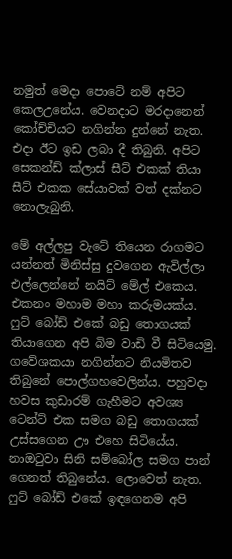නමුත් මෙදා පොටේ නම් අපිට කෙලඋනේය. වෙනදාට මරදානෙන් කෝච්චියට නගින්න දුන්නේ නැත. එදා ඊට ඉඩ ලබා දී තිබුනි. අපිට සෙකන්ඩ් ක්ලාස් සීට් එකක් තියා සීට් එකක සේයාවක් වත් දක්නට නොලැබුනි.

මේ අල්ලපු වැටේ තියෙන රාගමට යන්නත් මිනිස්සු දුවගෙන ඇවිල්ලා එල්ලෙන්නේ නයිට් මේල් එකෙය. එකනං මහාම මහා කරුමයක්ය. ෆුට් බෝඩ් එකේ බඩු තොගයක් තියාගෙන අපි බිම වාඩි වී සිටියෙමු. ගවේශකයා නගින්නට නියමිතව තිබුනේ පොල්ගහවෙලින්ය. පහුවදා හවස කුඩාරම් ගැහීමට අවශ්‍ය ටෙන්ට් එක සමග බඩු තොගයක් උස්සගෙන ඌ එහෙ සිටියේය. නාඔටුවා සිනි සම්බෝල සමග පාන් ගෙනත් තිබුනේය. ලොවෙත් නැත. ෆුට් බෝඩ් එකේ ඉඳගෙනම අපි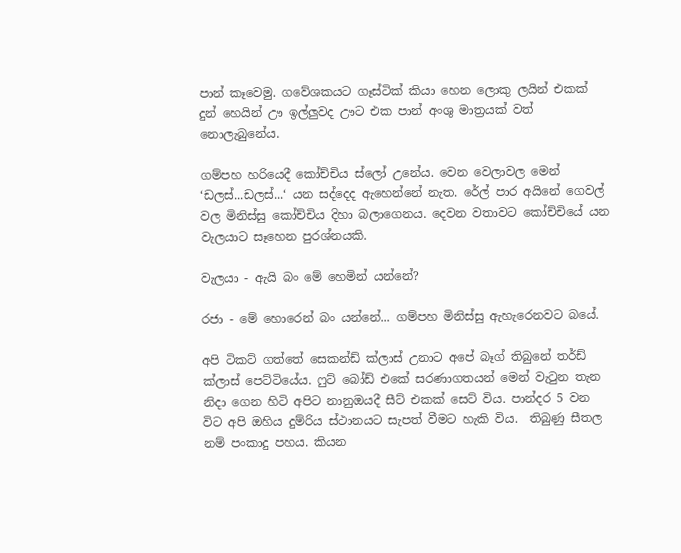පාන් කෑවෙමු. ගවේශකයට ගෑස්ටික් කියා හෙන ලොකු ලයින් එකක් දුන් හෙයින් ඌ ඉල්ලුවද ඌට එක පාන් අංශු මාත්‍රයක් වත් නොලැබුනේය.

ගම්පහ හරියෙදී කෝච්චිය ස්ලෝ උනේය. වෙන වෙලාවල මෙන් ‘ඩලස්...ඩලස්...‘ යන සද්දෙද ඇහෙන්නේ නැත. රේල් පාර අයිනේ ගෙවල් වල මිනිස්සු කෝච්චිය දිහා බලාගෙනය. දෙවන වතාවට කෝච්චියේ යන වැලයාට සෑහෙන පුරශ්නයකි.

වැලයා - ඇයි බං මේ හෙමින් යන්නේ?

රජා - මේ හොරෙන් බං යන්නේ... ගම්පහ මිනිස්සු ඇහැරෙනවට බයේ.

අපි ටිකට් ගත්තේ සෙකන්ඩ් ක්ලාස් උනාට අපේ බෑග් තිබුනේ තර්ඩ් ක්ලාස් පෙට්ටියේය. ෆුට් බෝඩ් එකේ සරණාගතයන් මෙන් වැටුන තැන නිදා ගෙන හිටි අපිට නානුඔයදී සීට් එකක් සෙට් විය. පාන්දර 5 වන විට අපි ඔහිය දුම්රිය ස්ථානයට සැපත් වීමට හැකි විය.  තිබුණු සීතල නම් පංකාදු පහය. කියන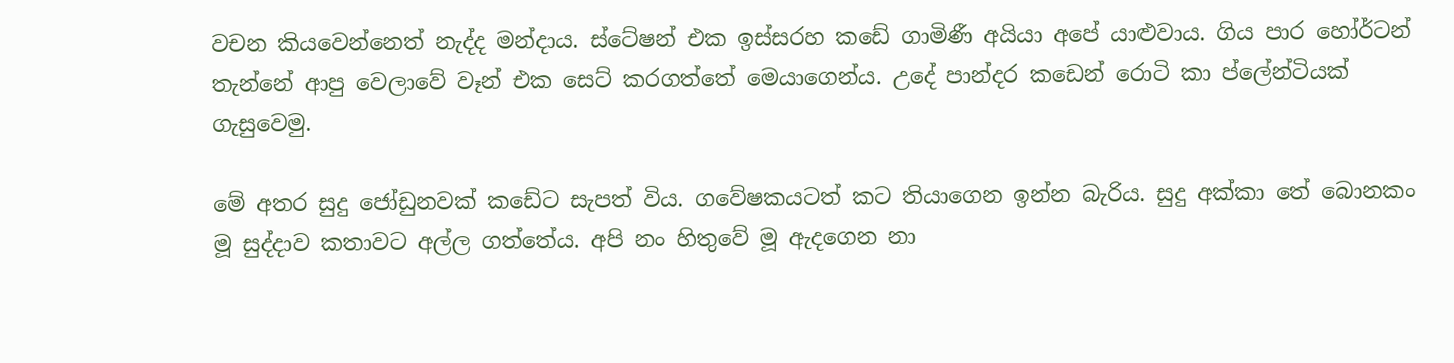වචන කියවෙන්නෙත් නැද්ද මන්දාය. ස්ටේෂන් එක ඉස්සරහ කඩේ ගාමිණී අයියා අපේ යාළුවාය. ගිය පාර හෝර්ටන් තැන්නේ ආපු වෙලාවේ වෑන් එක සෙට් කරගත්තේ මෙයාගෙන්ය. උදේ පාන්දර කඩෙන් රොටි කා ප්ලේන්ටියක් ගැසුවෙමු.

මේ අතර සුදු ජෝඩුනවක් කඩේට සැපත් විය. ගවේෂකයටත් කට තියාගෙන ඉන්න බැරිය. සුදු අක්කා තේ බොනකං මූ සුද්දාව කතාවට අල්ල ගත්තේය. අපි නං හිතුවේ මූ ඇදගෙන නා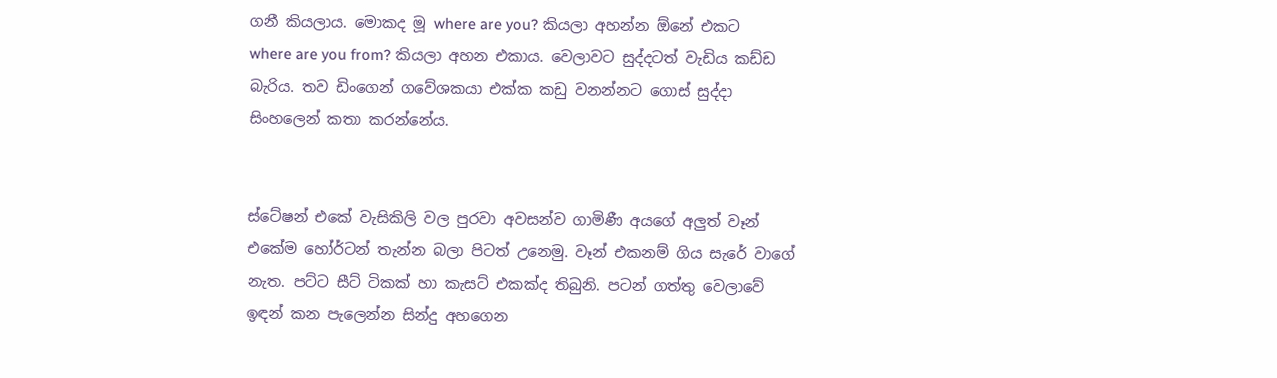ගනී කියලාය. මොකද මූ where are you? කියලා අහන්න ඕනේ එකට where are you from? කියලා අහන එකාය. වෙලාවට සුද්දටත් වැඩිය කඩ්ඩ බැරිය. තව ඩිංගෙන් ගවේශකයා එක්ක කඩු වනන්නට ගොස් සුද්දා සිංහලෙන් කතා කරන්නේය.


ස්ටේෂන් එකේ වැසිකිලි වල පුරවා අවසන්ව ගාමිණී අයගේ අලුත් වෑන් එකේම හෝර්ටන් තැන්න බලා පිටත් උනෙමු. වෑන් එකනම් ගිය සැරේ වාගේ නැත. පට්ට සීට් ටිකක් හා කැසට් එකක්ද තිබුනි. පටන් ගත්තු වෙලාවේ ඉඳන් කන පැලෙන්න සින්දු අහගෙන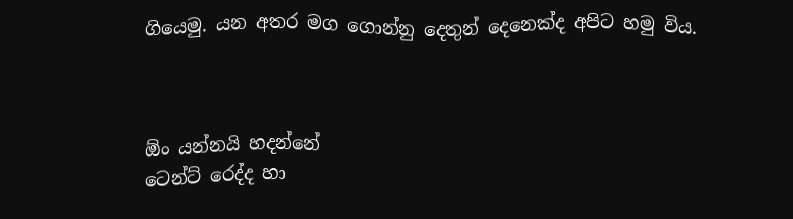ගියෙමු. යන අතර මග ගොන්නු දෙතුන් දෙනෙක්ද අපිට හමු විය.



ඕං යන්නයි හදන්නේ
ටෙන්ට් රෙද්ද හා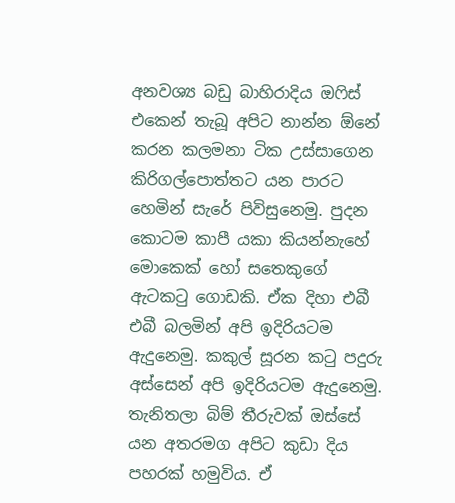අනවශ්‍ය බඩු බාහිරාදිය ඔෆිස් එකෙන් තැබූ අපිට නාන්න ඕනේ කරන කලමනා ටික උස්සාගෙන කිරිගල්පොත්තට යන පාරට හෙමින් සැරේ පිවිසුනෙමු. පුදන කොටම කාපී යකා කියන්නැහේ මොකෙක් හෝ සතෙකුගේ ඇටකටු ගොඩකි. ඒක දිහා එබී එබී බලමින් අපි ඉදිරියටම ඇදුනෙමු. කකුල් සූරන කටු පදුරු අස්සෙන් අපි ඉදිරියටම ඇදුනෙමු. තැනිතලා බිම් තීරුවක් ඔස්සේ යන අතරමග අපිට කුඩා දිය පහරක් හමුවිය. ඒ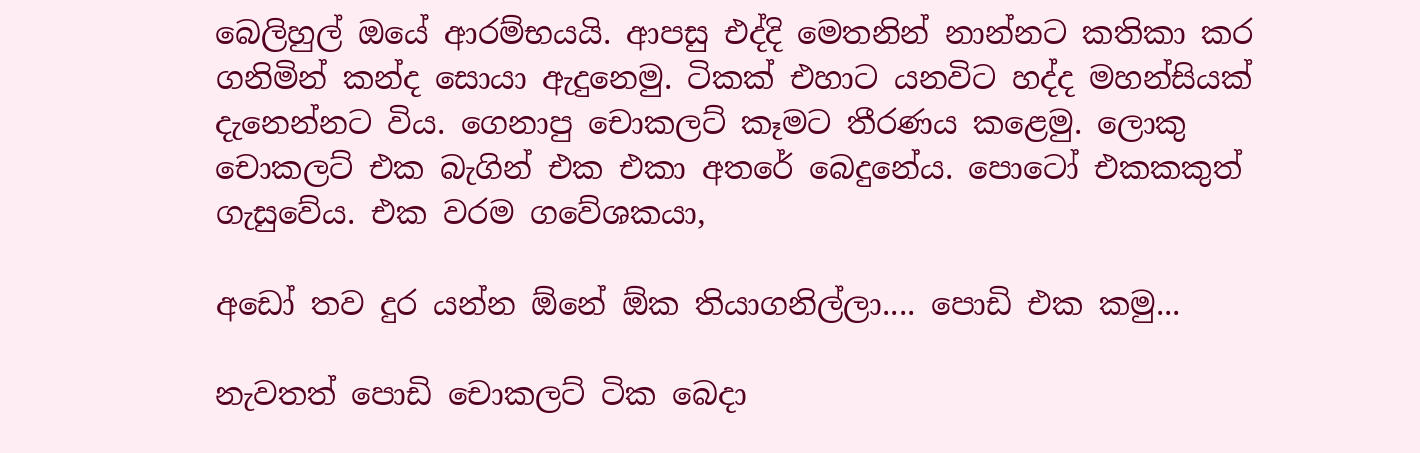බෙලිහුල් ඔයේ ආරම්භයයි. ආපසු එද්දි මෙතනින් නාන්නට කතිකා කර ගනිමින් කන්ද සොයා ඇදුනෙමු. ටිකක් එහාට යනවිට හද්ද මහන්සියක් දැනෙන්නට විය. ගෙනාපු චොකලට් කෑමට තීරණය කළෙමු. ලොකු චොකලට් එක බැගින් එක එකා අතරේ බෙදුනේය. පොටෝ එකකකුත් ගැසුවේය. එක වරම ගවේශකයා,

අඩෝ තව දුර යන්න ඕනේ ඕක තියාගනිල්ලා.... පොඩි එක කමු...

නැවතත් පොඩි චොකලට් ටික බෙදා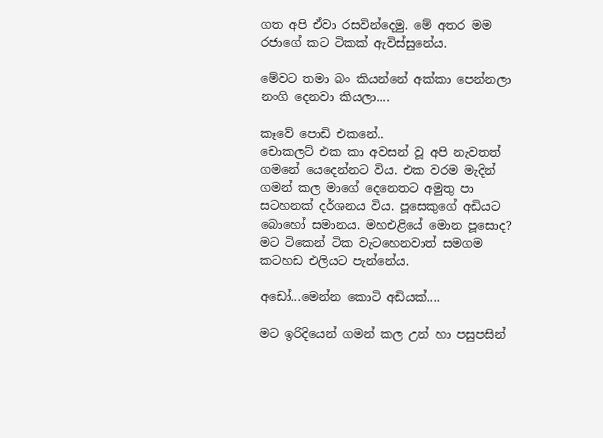ගත අපි ඒවා රසවින්දෙමු. මේ අතර මම රජාගේ කට ටිකක් ඇවිස්සුනේය.

මේවට තමා බං කියන්නේ අක්කා පෙන්නලා නංගි දෙනවා කියලා....

කෑවේ පොඩි එකනේ..
චොකලට් එක කා අවසන් වූ අපි නැවතත් ගමනේ යෙදෙන්නට විය. එක වරම මැදින් ගමන් කල මාගේ දෙනෙතට අමුතු පා සටහනක් දර්ශනය විය. පූසෙකුගේ අඩියට බොහෝ සමානය. මහඑළියේ මොන පූසොද? මට ටිකෙන් ටික වැටහෙනවාත් සමගම කටහඩ එලියට පැන්නේය.

අඩෝ...මෙන්න කොටි අඩියක්....

මට ඉරිදියෙන් ගමන් කල උන් හා පසුපසින්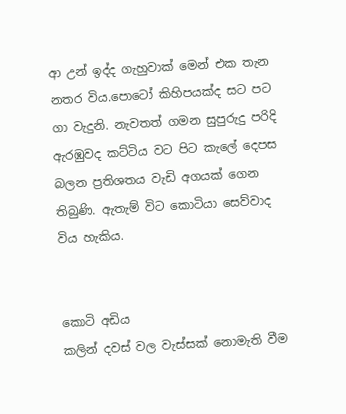ආ උන් ඉද්ද ගැහුවාක් මෙන් එක තැන නතර විය.පොටෝ කිහිපයක්ද සට පට ගා වැදුනි. නැවතත් ගමන සුපුරුදු පරිදි ඇරඹුවද කට්ටිය වට පිට කැලේ දෙපස බලන ප්‍රතිශතය වැඩි අගයක් ගෙන තිබුණි. ඇතැම් විට කොටියා සෙව්වාද විය හැකිය.


කොටි අඩිය
කලින් දවස් වල වැස්සක් නොමැති වීම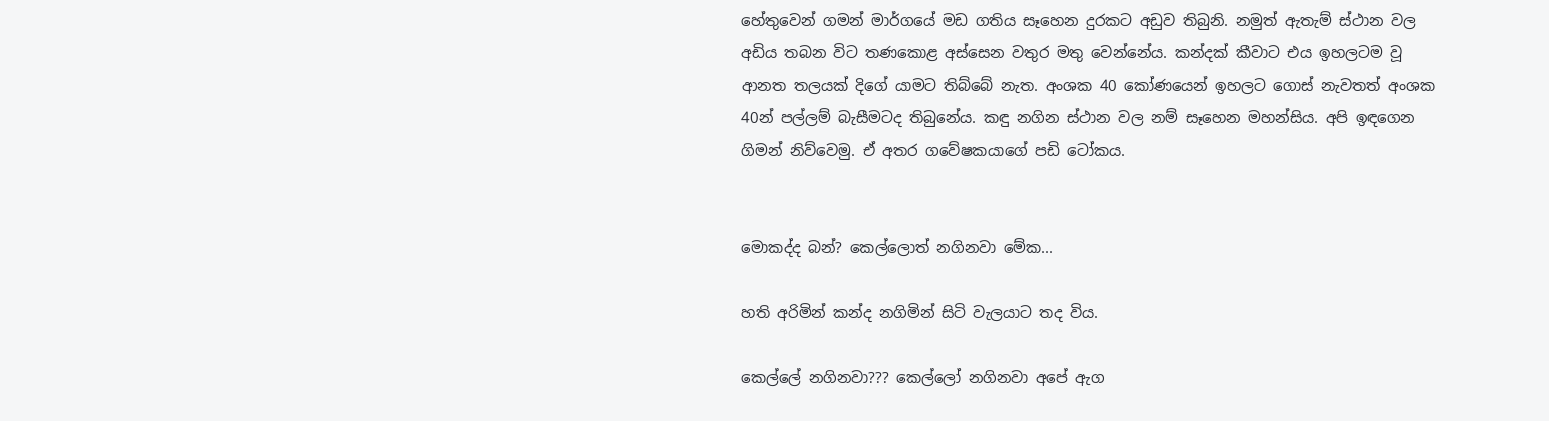හේතුවෙන් ගමන් මාර්ගයේ මඩ ගතිය සෑහෙන දුරකට අඩුව තිබුනි. නමුත් ඇතැම් ස්ථාන වල අඩිය තබන විට තණකොළ අස්සෙන වතුර මතු වෙන්නේය. කන්දක් කීවාට එය ඉහලටම වූ ආනත තලයක් දිගේ යාමට තිබ්බේ නැත. අංශක 40 කෝණයෙන් ඉහලට ගොස් නැවතත් අංශක 40න් පල්ලම් බැසීමටද තිබුනේය. කඳු නගින ස්ථාන වල නම් සෑහෙන මහන්සිය. අපි ඉඳගෙන ගිමන් නිව්වෙමු. ඒ අතර ගවේෂකයාගේ පඩි ටෝකය.


මොකද්ද බන්? කෙල්ලොත් නගිනවා මේක...

හති අරිමින් කන්ද නගිමින් සිටි වැලයාට තද විය.

කෙල්ලේ නගිනවා??? කෙල්ලෝ නගිනවා අපේ ඇග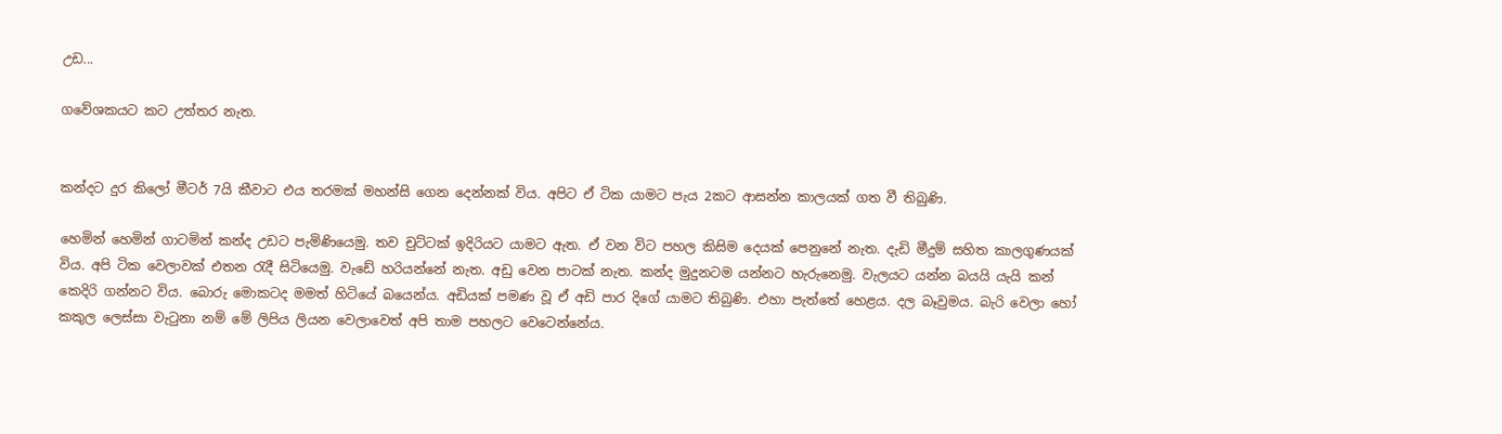උඩ...

ගවේශකයට කට උත්තර නැත.


කන්දට දුර කිලෝ මීටර් 7යි කීවාට එය තරමක් මහන්සි ගෙන දෙන්නක් විය. අපිට ඒ ටික යාමට පැය 2කට ආසන්න කාලයක් ගත වී තිබුණි.

හෙමින් හෙමින් ගාටමින් කන්ද උඩට පැමිණියෙමු. තව චුට්ටක් ඉදිරියට යාමට ඇත. ඒ වන විට පහල කිසිම දෙයක් පෙනුනේ නැත. දැඩි මීදුම් සහිත කාලගුණයක් විය. අපි ටික වෙලාවක් එතන රැදී සිටියෙමු. වැඩේ හරියන්නේ නැත. අඩු වෙන පාටක් නැත. කන්ද මුදුනටම යන්නට හැරුනෙමු. වැලයට යන්න බයයි යැයි කන් කෙදිරි ගන්නට විය. බොරු මොකටද මමත් හිටියේ බයෙන්ය. අඩියක් පමණ වූ ඒ අඩි පාර දිගේ යාමට තිබුණි. එහා පැත්තේ හෙළය. දල බෑවුමය. බැරි වෙලා හෝ කකුල ලෙස්සා වැටුනා නම් මේ ලිපිය ලියන වෙලාවෙත් අපි තාම පහලට වෙටෙන්නේය.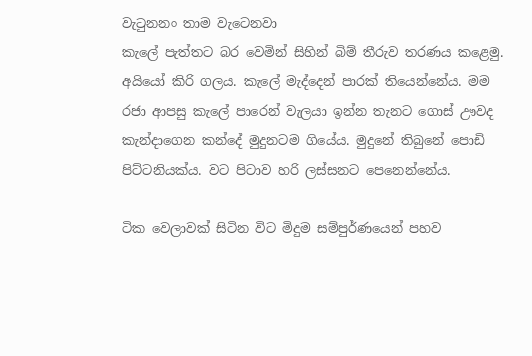වැටුනනං තාම වැටෙනවා
කැලේ පැත්තට බර වෙමින් සිහින් බිම් තීරුව තරණය කළෙමු. අයියෝ කිරි ගලය. කැලේ මැද්දෙන් පාරක් තියෙන්නේය. මම රජා ආපසු කැලේ පාරෙන් වැලයා ඉන්න තැනට ගොස් ඌවද කැන්දාගෙන කන්දේ මුදුනටම ගියේය. මුදුනේ තිබුනේ පොඩි පිට්ටනියක්ය. වට පිටාව හරි ලස්සනට පෙනෙන්නේය.

ටික වෙලාවක් සිටින විට මිදුම සම්පුර්ණයෙන් පහව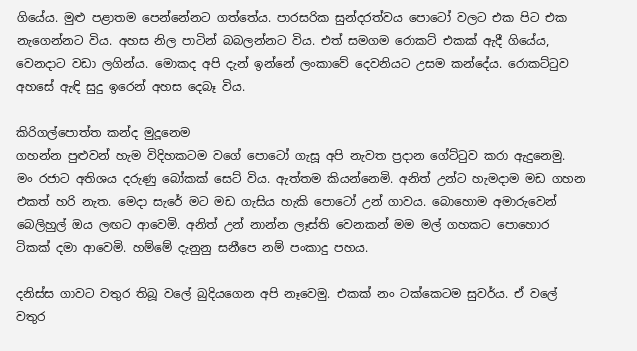ගියේය. මුළු පළාතම පෙන්නේනට ගත්තේය. පාරසරික සුන්දරත්වය පොටෝ වලට එක පිට එක නැගෙන්නට විය. අහස නිල පාටින් බබලන්නට විය. එත් සමගම රොකට් එකක් ඇදී ගියේය, වෙනදාට වඩා ලගින්ය. මොකද අපි දැන් ඉන්නේ ලංකාවේ දෙවනියට උසම කන්දේය. රොකට්ටුව අහසේ ඇඳි සුදු ඉරෙන් අහස දෙබෑ විය.

කිරිගල්පොත්ත කන්ද මුදූනෙම
ගහන්න පුළුවන් හැම විදිහකටම වගේ පොටෝ ගැසූ අපි නැවත ප්‍රදාන ගේට්ටුව කරා ඇදුනෙමු. මං රජාට අතිශය දරුණු බෝකක් සෙට් විය. ඇත්තම කියන්නෙමි. අනිත් උන්ට හැමදාම මඩ ගහන එකත් හරි නැත. මෙදා සැරේ මට මඩ ගැසිය හැකි පොටෝ උන් ගාවය. බොහොම අමාරුවෙන් බෙලිහුල් ඔය ලඟට ආවෙමි. අනිත් උන් නාන්න ලෑස්ති වෙනකන් මම මල් ගහකට පොහොර ටිකක් දමා ආවෙමි. හම්මේ දැනුනු සනීපෙ නම් පංකාදු පහය.

දනිස්ස ගාවට වතුර තිබූ වලේ බුදියගෙන අපි නෑවෙමු. එකක් නං ටක්කෙටම සුවර්ය. ඒ වලේ වතුර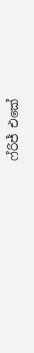ෆ්රිජ් එකේ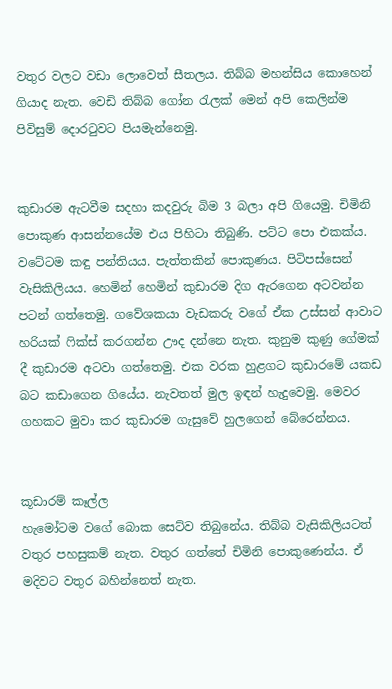වතුර වලට වඩා ලොවෙත් සීතලය. තිබ්බ මහන්සිය කොහෙන් ගියාද නැත. වෙඩි තිබ්බ ගෝන රැලක් මෙන් අපි කෙලින්ම පිවිසුම් දොරටුවට පියමැන්නෙමු.


කුඩාරම ඇටවීම සදහා කදවුරු බිම 3 බලා අපි ගියෙමු. චිමිනි පොකුණ ආසන්නයේම එය පිහිටා තිබුණි. පට්ට පො එකක්ය. වටේටම කඳු පන්තියය. පැත්තකින් පොකුණය. පිටිපස්සෙන් වැසිකිලියය. හෙමින් හෙමින් කුඩාරම දිග ඇරගෙන අටවන්න පටන් ගත්තෙමු. ගවේශකයා වැඩකරු වගේ ඒක උස්සන් ආවාට හරියක් ෆික්ස් කරගන්න ඌද දන්නෙ නැත. කුනුම කුණු ගේමක් දී කුඩාරම අටවා ගත්තෙමු. එක වරක හුළගට කුඩාරමේ යකඩ බට කඩාගෙන ගියේය. නැවතත් මුල ඉඳන් හැදුවෙමු. මෙවර ගහකට මුවා කර කුඩාරම ගැසුවේ හුලගෙන් බේරෙන්නය.


කූඩාරම් කෑල්ල
හැමෝටම වගේ බොක සෙට්ව තිබුනේය. තිබ්බ වැසිකිලියටත් වතුර පහසුකම් නැත. වතුර ගත්තේ චිමිනි පොකුණෙන්ය. ඒ මදිවට වතුර බහින්නෙත් නැත.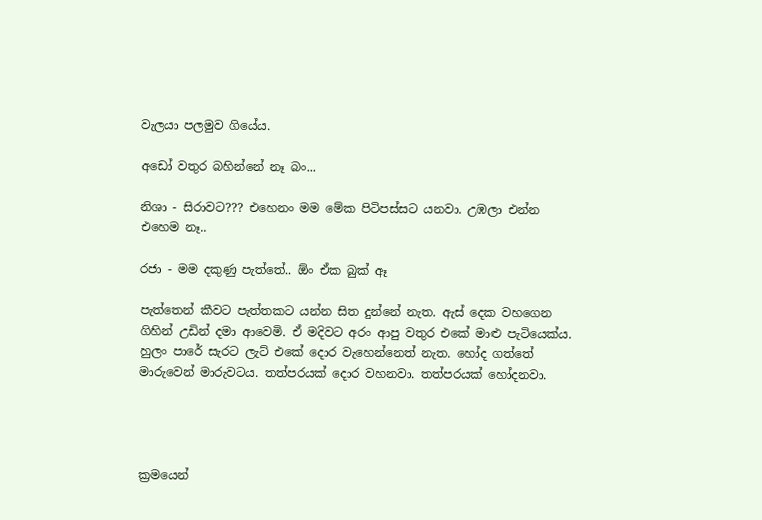වැලයා පලමුව ගියේය.

අඩෝ වතුර බහින්නේ නෑ බං...

නිශා - සිරාවට??? එහෙනං මම මේක පිටිපස්සට යනවා. උඹලා එන්න එහෙම නෑ..

රජා - මම දකුණු පැත්තේ.. ඕං ඒක බුක් ඈ

පැත්තෙන් කීවට පැත්තකට යන්න සිත දුන්නේ නැත. ඇස් දෙක වහගෙන ගිහින් උඩින් දමා ආවෙමි. ඒ මදිවට අරං ආපු වතුර එකේ මාළු පැටියෙක්ය. හුලං පාරේ සැරට ලැට් එකේ දොර වැහෙන්නෙත් නැත. හෝද ගත්තේ මාරුවෙන් මාරුවටය. තත්පරයක් දොර වහනවා. තත්පරයක් හෝදනවා.




ක්‍රමයෙන්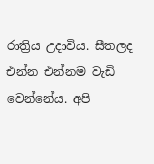රාත්‍රිය උදාවිය. සීතලද එන්න එන්නම වැඩි වෙන්නේය. අපි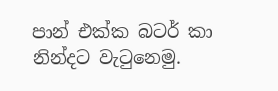පාන් එක්ක බටර් කා නින්දට වැටුනෙමු.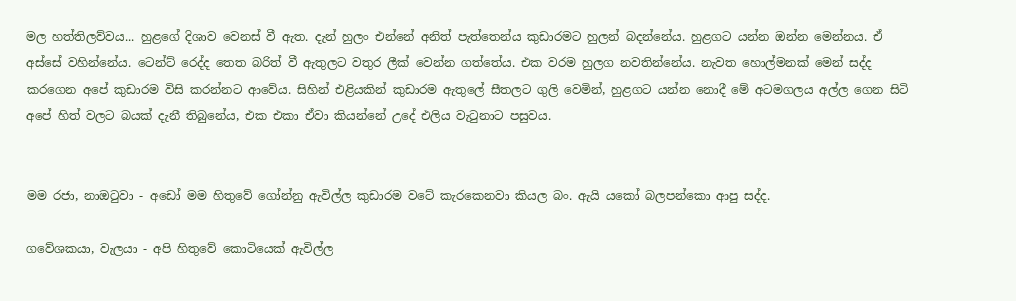මල හත්තිලව්වය... හුළගේ දිශාව වෙනස් වී ඇත. දැන් හුලං එන්නේ අනිත් පැත්තෙන්ය කුඩාරමට හුලන් බදන්නේය. හුළගට යන්න ඔන්න මෙන්නය. ඒ අස්සේ වහින්නේය. ටෙන්ට් රෙද්ද තෙත බරිත් වී ඇතුලට වතුර ලීක් වෙන්න ගත්තේය. එක වරම හුලග නවතින්නේය. නැවත හොල්මනක් මෙන් සද්ද කරගෙන අපේ කුඩාරම විසි කරන්නට ආවේය. සිහින් එළියකින් කුඩාරම ඇතුලේ සීතලට ගුලි වෙමින්, හුළගට යන්න නොදී මේ අටමගලය අල්ල ගෙන සිටි අපේ හිත් වලට බයක් දැනී තිබුනේය, එක එකා ඒවා කියන්නේ උදේ එලිය වැටුනාට පසුවය.


මම රජා, නාඔටුවා - අඩෝ මම හිතුවේ ගෝන්නු ඇවිල්ල කුඩාරම වටේ කැරකෙනවා කියල බං. ඇයි යකෝ බලපන්කො ආපු සද්ද.

ගවේශකයා, වැලයා - අපි හිතුවේ කොටියෙක් ඇවිල්ල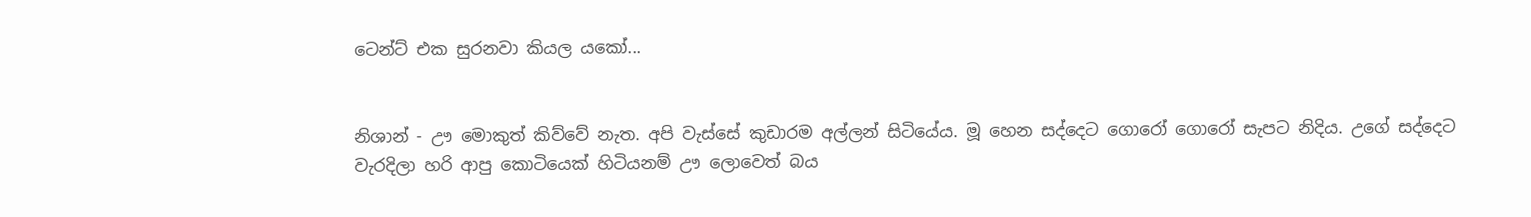ටෙන්ට් එක සුරනවා කියල යකෝ...


නිශාන් - ඌ මොකුත් කිව්වේ නැත. අපි වැස්සේ කුඩාරම අල්ලන් සිටියේය. මූ හෙන සද්දෙට ගොරෝ ගොරෝ සැපට නිදිය. උගේ සද්දෙට වැරදිලා හරි ආපු කොටියෙක් හිටියනම් ඌ ලොවෙත් බය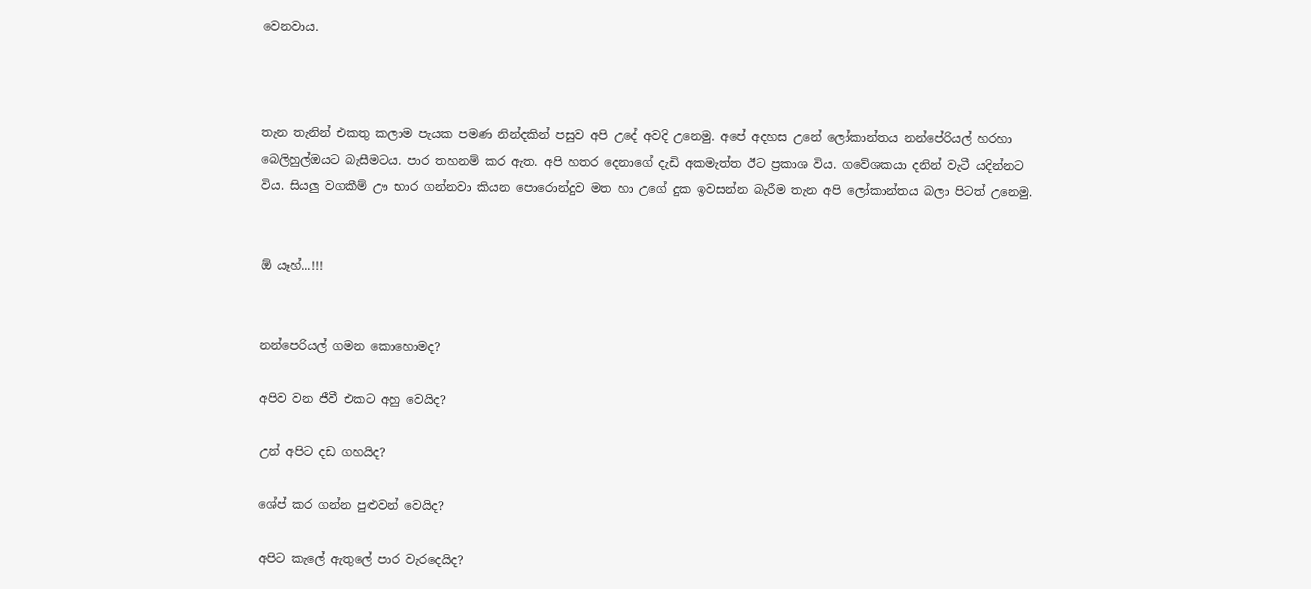වෙනවාය.



තැන තැනින් එකතු කලාම පැයක පමණ නින්දකින් පසුව අපි උදේ අවදි උනෙමු. අපේ අදහස උනේ ලෝකාන්තය නන්පේරියල් හරහා බෙලිහුල්ඔයට බැසීමටය. පාර තහනම් කර ඇත. අපි හතර දෙනාගේ දැඩි අකමැත්ත ඊට ප්‍රකාශ විය. ගවේශකයා දනින් වැටී යදින්නට විය. සියලු වගකීම් ඌ භාර ගන්නවා කියන පොරොන්දුව මත හා උගේ දුක ඉවසන්න බැරීම තැන අපි ලෝකාන්තය බලා පිටත් උනෙමු.


ඕ යෑහ්...!!!


නන්පෙරියල් ගමන කොහොමද?

අපිව වන ජීවී එකට අහු වෙයිද?

උන් අපිට දඩ ගහයිද?

ශේප් කර ගන්න පුළුවන් වෙයිද?

අපිට කැලේ ඇතුලේ පාර වැරදෙයිද?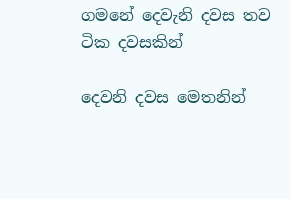ගමනේ දෙවැනි දවස තව ටික දවසකින්

දෙවනි දවස මෙතනින්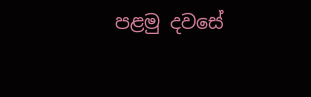පළමු දවසේ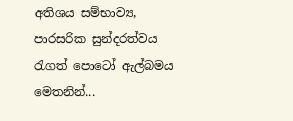අතිශය සම්භාව්‍ය, පාරසරික සුන්දරත්වය රැගත් පොටෝ ඇල්බමය මෙතනින්...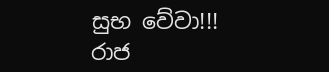සුභ වේවා!!! රාජ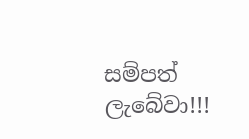සම්පත් ලැබේවා!!!